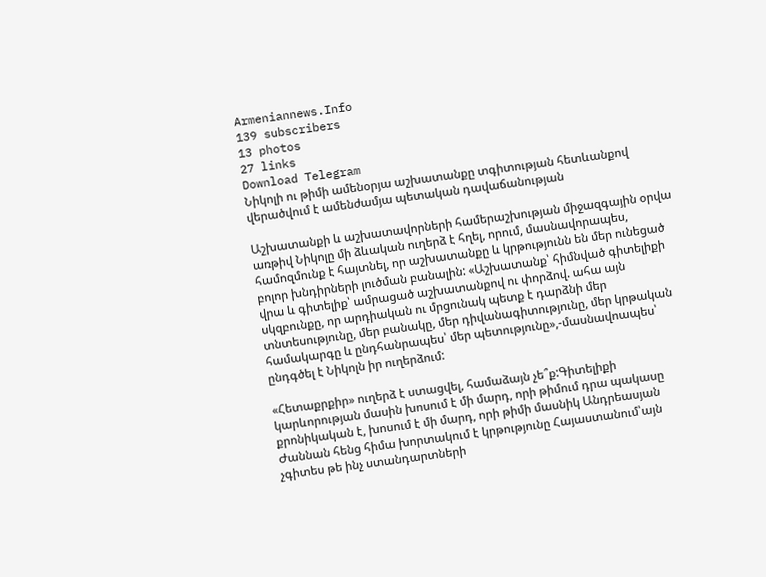Armeniannews.Info
139 subscribers
13 photos
27 links
Download Telegram
Նիկոլի ու թիմի ամենօրյա աշխատանքը տգիտության հետևանքով վերածվում է ամենժամյա պետական դավաճանության

Աշխատանքի և աշխատավորների համերաշխության միջազգային օրվա առթիվ Նիկոլը մի ձևական ուղերձ է հղել, որում, մասնավորապես, համոզմունք է հայտնել, որ աշխատանքը և կրթությունն են մեր ունեցած բոլոր խնդիրների լուծման բանալին: «Աշխատանք՝ հիմնված գիտելիքի վրա և գիտելիք՝ ամրացած աշխատանքով ու փորձով. ահա այն սկզբունքը, որ արդիական ու մրցունակ պետք է դարձնի մեր տնտեսությունը, մեր բանակը, մեր դիվանագիտությունը, մեր կրթական համակարգը և ընդհանրապես՝ մեր պետությունը»,-մասնավոապես՝ ընդգծել է Նիկոլն իր ուղերձում:

«Հետաքրքիր» ուղերձ է ստացվել, համաձայն չե՞ք:Գիտելիքի կարևորության մասին խոսում է մի մարդ, որի թիմում դրա պակասը քրոնիկական է, խոսում է մի մարդ, որի թիմի մասնիկ Անդրեասյան Ժաննան հենց հիմա խորտակում է կրթությունը Հայաստանում՝այն չգիտես թե ինչ ստանդարտների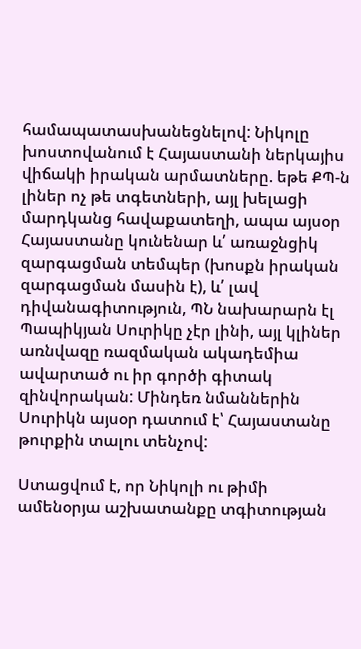համապատասխանեցնելով: Նիկոլը խոստովանում է Հայաստանի ներկայիս վիճակի իրական արմատները. եթե ՔՊ-ն լիներ ոչ թե տգետների, այլ խելացի մարդկանց հավաքատեղի, ապա այսօր Հայաստանը կունենար և՛ առաջնցիկ զարգացման տեմպեր (խոսքն իրական զարգացման մասին է), և՛ լավ դիվանագիտություն, ՊՆ նախարարն էլ Պապիկյան Սուրիկը չէր լինի, այլ կլիներ առնվազը ռազմական ակադեմիա ավարտած ու իր գործի գիտակ զինվորական: Մինդեռ նմաններին Սուրիկն այսօր դատում է՝ Հայաստանը թուրքին տալու տենչով:

Ստացվում է, որ Նիկոլի ու թիմի ամենօրյա աշխատանքը տգիտության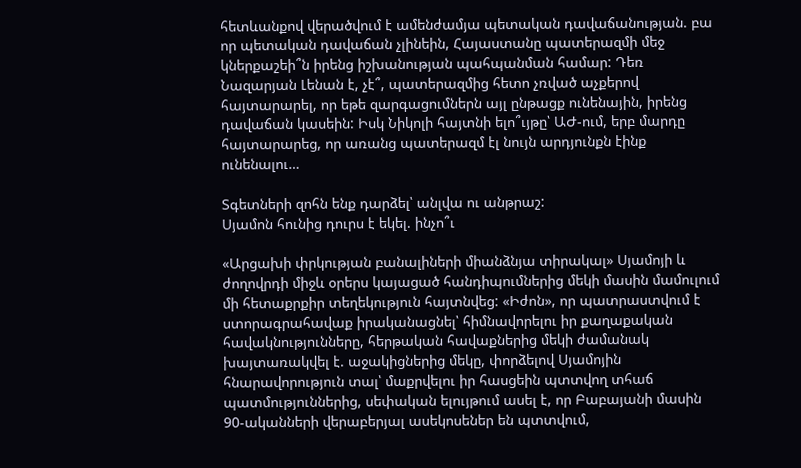հետևանքով վերածվում է ամենժամյա պետական դավաճանության. բա որ պետական դավաճան չլինեին, Հայաստանը պատերազմի մեջ կներքաշեի՞ն իրենց իշխանության պահպանման համար: Դեռ Նազարյան Լենան է, չէ՞, պատերազմից հետո չռված աչքերով հայտարարել, որ եթե զարգացումներն այլ ընթացք ունենային, իրենց դավաճան կասեին: Իսկ Նիկոլի հայտնի ելո՞ւյթը՝ ԱԺ-ում, երբ մարդը հայտարարեց, որ առանց պատերազմ էլ նույն արդյունքն էինք ունենալու…

Տգետների զոհն ենք դարձել՝ անլվա ու անթրաշ:
Սյամոն հունից դուրս է եկել. ինչո՞ւ

«Արցախի փրկության բանալիների միանձնյա տիրակալ» Սյամոյի և ժողովրդի միջև օրերս կայացած հանդիպումներից մեկի մասին մամուլում մի հետաքրքիր տեղեկություն հայտնվեց: «Իժոն», որ պատրաստվում է ստորագրահավաք իրականացնել՝ հիմնավորելու իր քաղաքական հավակնությունները, հերթական հավաքներից մեկի ժամանակ խայտառակվել է. աջակիցներից մեկը, փորձելով Սյամոյին հնարավորություն տալ՝ մաքրվելու իր հասցեին պտտվող տհաճ պատմություններից, սեփական ելույթում ասել է, որ Բաբայանի մասին 90-ականների վերաբերյալ ասեկոսեներ են պտտվում,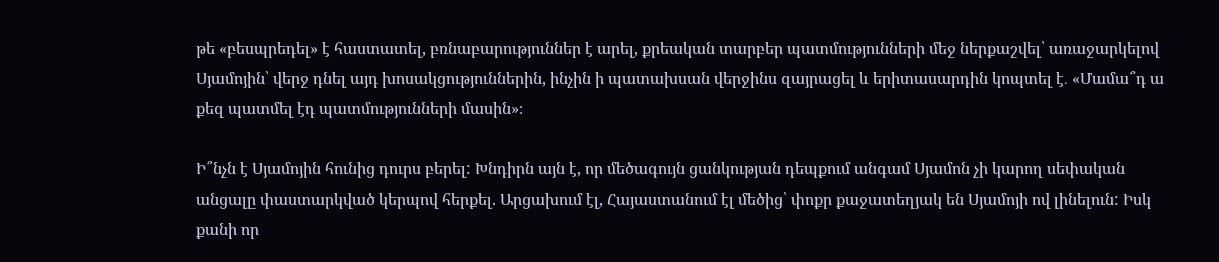թե «բեսպրեդել» է հաստատել, բռնաբարություններ է արել, քրեական տարբեր պատմությունների մեջ ներքաշվել՝ առաջարկելով Սյամոյին՝ վերջ դնել այդ խոսակցություններին, ինչին ի պատախսան վերջինս զայրացել և երիտասարդին կոպտել է․ «Մամա՞դ ա քեզ պատմել էդ պատմությունների մասին»։

Ի՞նչն է Սյամոյին հունից դուրս բերել: Խնդիրն այն է, որ մեծագույն ցանկության դեպքում անգամ Սյամոն չի կարող սեփական անցալը փաստարկված կերպով հերքել. Արցախում էլ, Հայաստանում էլ մեծից՝ փոքր քաջատեղյակ են Սյամոյի ով լինելուն: Իսկ քանի որ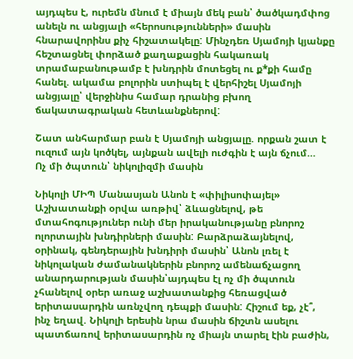այդպես է, ուրեմն մնում է միայն մեկ բան՝ ծածկադմփոց անելն ու անցյալի «հերոսությունների» մասին հնարավորինս քիչ հիշատակելը: Մինչդեռ Սյամոյի կյանքը հեշտացնել փորձած քաղաքացին հակառակ տրամաբանութամբ է խնդրին մոտեցել ու ք*քի համը հանել. ակամա բոլորին ստիպել է վերհիշել Սյամոյի անցյալը՝ վերջինիս համար դրանից բխող ճակատագրական հետևանքներով:

Շատ անհարմար բան է Սյամոյի անցյալը. որքան շատ է ուզում այն կոծկել, այնքան ավելի ուժգին է այն ճչում…
Ոչ մի ծպտուն՝ նիկոլիզմի մասին

Նիկոլի ՄԻՊ Մանասյան Անոն է «փիլիսոփայել» Աշխատանքի օրվա առթիվ՝ ձևացնելով, թե մտահոգություներ ունի մեր իրականությանը բնորոշ ոլորտային խնդիրների մասին: Բարձրաձայնելով, օրինակ, գենդերային խնդիրի մասին՝ Անոն լռել է նիկոլական ժամանակներին բնորոշ ամենաճչացող անարդարության մասին՝այդպես էլ ոչ մի ծպտուն չհանելով օրեր առաջ աշխատանքից հեռացված երիտասարդին առնչվող դեպքի մասին: Հիշում եք, չէ՞, ինչ եղավ. Նիկոլի երեսին նրա մասին ճիշտն ասելու պատճառով երիտասարդին ոչ միայն տարել էին բաժին,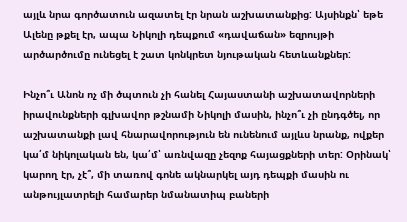այլև նրա գործատուն ազատել էր նրան աշխատանքից: Այսինքն՝ եթե Ալենը թքել էր, ապա Նիկոլի դեպքում «դավաճան» եզրույթի արծարծումը ունեցել է շատ կոնկրետ նյութական հետևանքներ:

Ինչո՞ւ Անոն ոչ մի ծպտուն չի հանել Հայաստանի աշխատավորների իրավունքների գլխավոր թշնամի Նիկոլի մասին, ինչո՞ւ չի ընդգծել, որ աշխատանքի լավ հնարավորություն են ունենում այլևս նրանք, ովքեր կա՛մ նիկոլական են, կա՛մ՝ առնվազը չեզոք հայացքների տեր: Օրինակ՝ կարող էր, չէ՞, մի տառով գոնե ակնարկել այդ դեպքի մասին ու անթույլատրելի համարեր նմանատիպ բաների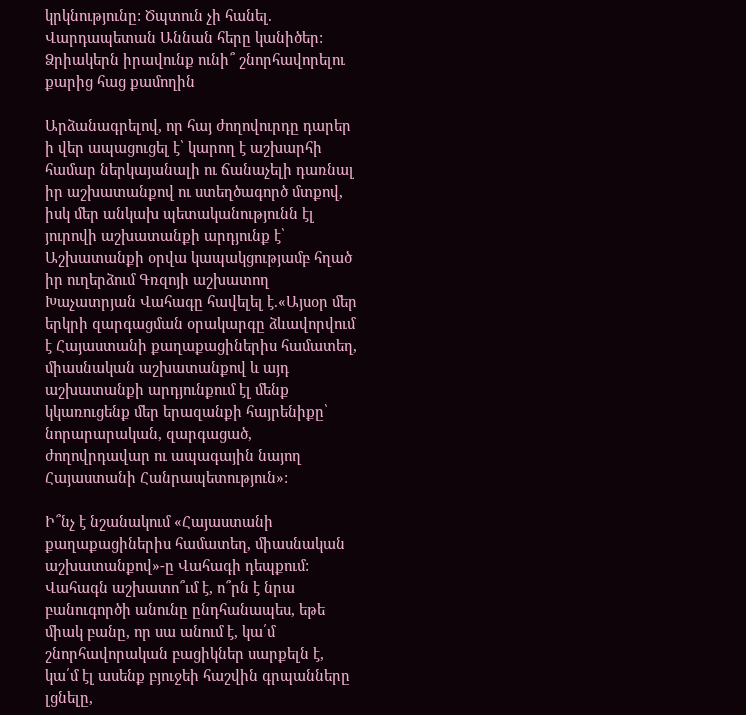կրկնությունը: Ծպտուն չի հանել. Վարդապետան Աննան հերը կանիծեր:
Ձրիակերն իրավունք ունի՞ շնորհավորելու քարից հաց քամողին

Արձանագրելով, որ հայ ժողովուրդը դարեր ի վեր ապացուցել է՝ կարող է աշխարհի համար ներկայանալի ու ճանաչելի դառնալ իր աշխատանքով ու ստեղծագործ մտքով, իսկ մեր անկախ պետականությունն էլ յուրովի աշխատանքի արդյունք է՝ Աշխատանքի օրվա կապակցությամբ հղած իր ուղերձում Գռզոյի աշխատող Խաչատրյան Վահագը հավելել է.«Այսօր մեր երկրի զարգացման օրակարգը ձևավորվում է Հայաստանի քաղաքացիներիս համատեղ, միասնական աշխատանքով և այդ աշխատանքի արդյունքում էլ մենք կկառուցենք մեր երազանքի հայրենիքը՝ նորարարական, զարգացած, ժողովրդավար ու ապագային նայող Հայաստանի Հանրապետություն»:

Ի՞նչ է նշանակում «Հայաստանի քաղաքացիներիս համատեղ, միասնական աշխատանքով»-ը Վահագի դեպքում: Վահագն աշխատո՞ւմ է, ո՞րն է նրա բանուգործի անունը ընդհանապես, եթե միակ բանը, որ սա անում է, կա՛մ շնորհավորական բացիկներ սարքելն է, կա՛մ էլ ասենք բյուջեի հաշվին գրպանները լցնելը,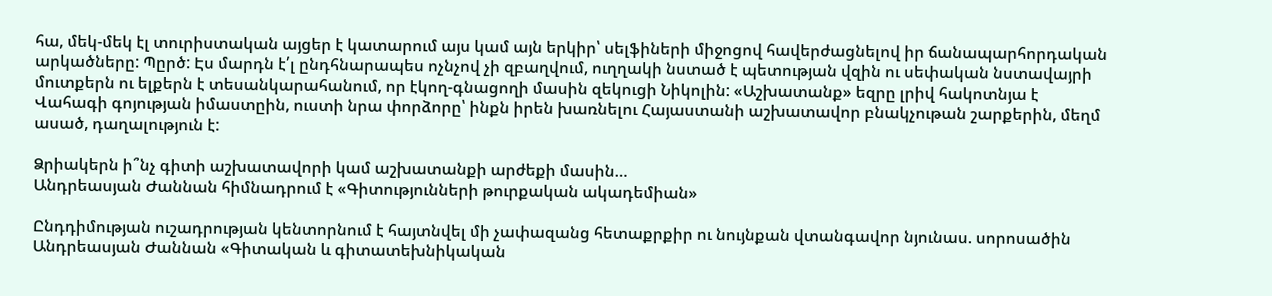հա, մեկ-մեկ էլ տուրիստական այցեր է կատարում այս կամ այն երկիր՝ սելֆիների միջոցով հավերժացնելով իր ճանապարհորդական արկածները: Պըրծ: Էս մարդն է՛լ ընդհնարապես ոչնչով չի զբաղվում, ուղղակի նստած է պետության վզին ու սեփական նստավայրի մուտքերն ու ելքերն է տեսանկարահանում, որ էկող-գնացողի մասին զեկուցի Նիկոլին: «Աշխատանք» եզրը լրիվ հակոտնյա է Վահագի գոյության իմաստըին, ուստի նրա փորձորը՝ ինքն իրեն խառնելու Հայաստանի աշխատավոր բնակչութան շարքերին, մեղմ ասած, դաղալություն է:

Ձրիակերն ի՞նչ գիտի աշխատավորի կամ աշխատանքի արժեքի մասին…
Անդրեասյան Ժաննան հիմնադրում է «Գիտությունների թուրքական ակադեմիան»

Ընդդիմության ուշադրության կենտորնում է հայտնվել մի չափազանց հետաքրքիր ու նույնքան վտանգավոր նյունաս. սորոսածին Անդրեասյան Ժաննան «Գիտական և գիտատեխնիկական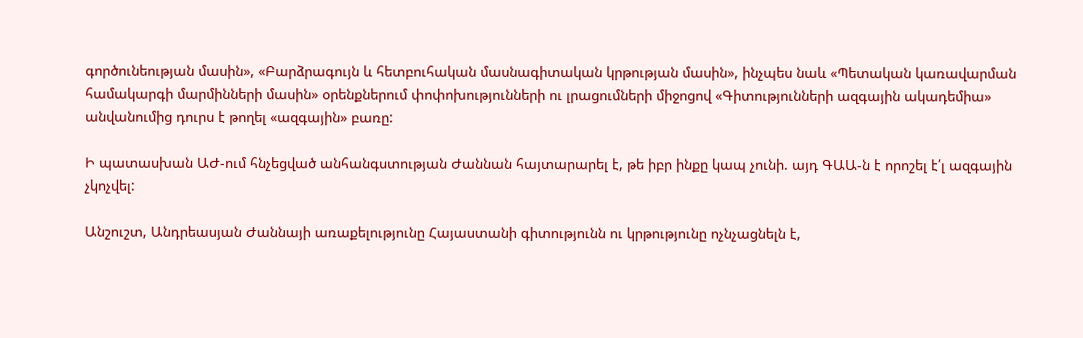գործունեության մասին», «Բարձրագույն և հետբուհական մասնագիտական կրթության մասին», ինչպես նաև «Պետական կառավարման համակարգի մարմինների մասին» օրենքներում փոփոխությունների ու լրացումների միջոցով «Գիտությունների ազգային ակադեմիա» անվանումից դուրս է թողել «ազգային» բառը:

Ի պատասխան ԱԺ-ում հնչեցված անհանգստության Ժաննան հայտարարել է, թե իբր ինքը կապ չունի. այդ ԳԱԱ-ն է որոշել է՛լ ազգային չկոչվել:

Անշուշտ, Անդրեասյան Ժաննայի առաքելությունը Հայաստանի գիտությունն ու կրթությունը ոչնչացնելն է,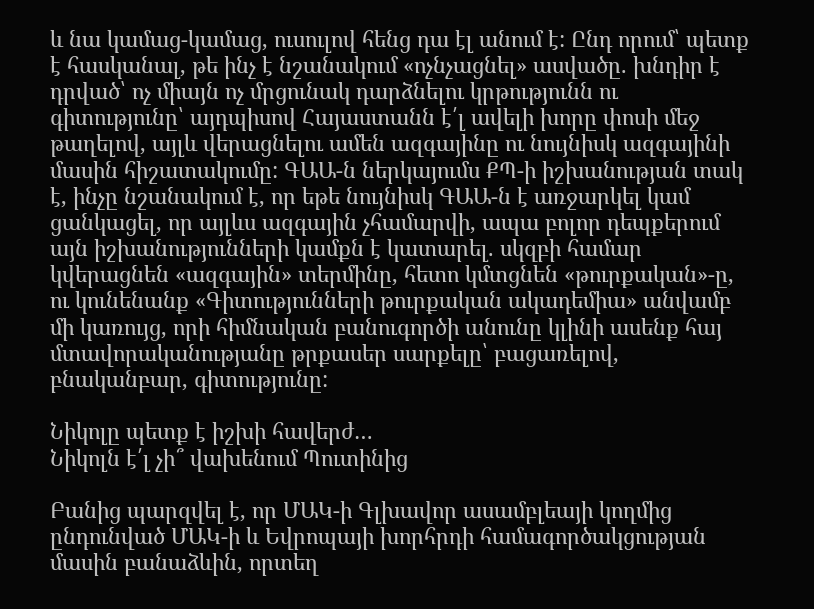և նա կամաց-կամաց, ուսուլով հենց դա էլ անում է: Ընդ որում՝ պետք է հասկանալ, թե ինչ է նշանակում «ոչնչացնել» ասվածը. խնդիր է դրված՝ ոչ միայն ոչ մրցունակ դարձնելու կրթությունն ու գիտությունը՝ այդպիսով Հայաստանն է՛լ ավելի խորը փոսի մեջ թաղելով, այլև վերացնելու ամեն ազգայինը ու նույնիսկ ազգայինի մասին հիշատակումը: ԳԱԱ-ն ներկայումս ՔՊ-ի իշխանության տակ է, ինչը նշանակում է, որ եթե նույնիսկ ԳԱԱ-ն է առջարկել կամ ցանկացել, որ այլևս ազգային չհամարվի, ապա բոլոր դեպքերում այն իշխանությունների կամքն է կատարել. սկզբի համար կվերացնեն «ազգային» տերմինը, հետո կմտցնեն «թուրքական»-ը, ու կունենանք «Գիտությունների թուրքական ակադեմիա» անվամբ մի կառույց, որի հիմնական բանուգործի անունը կլինի ասենք հայ մտավորականությանը թրքասեր սարքելը՝ բացառելով, բնականբար, գիտությունը:

Նիկոլը պետք է իշխի հավերժ…
Նիկոլն է՛լ չի՞ վախենում Պուտինից

Բանից պարզվել է, որ ՄԱԿ-ի Գլխավոր ասամբլեայի կողմից ընդունված ՄԱԿ-ի և Եվրոպայի խորհրդի համագործակցության մասին բանաձևին, որտեղ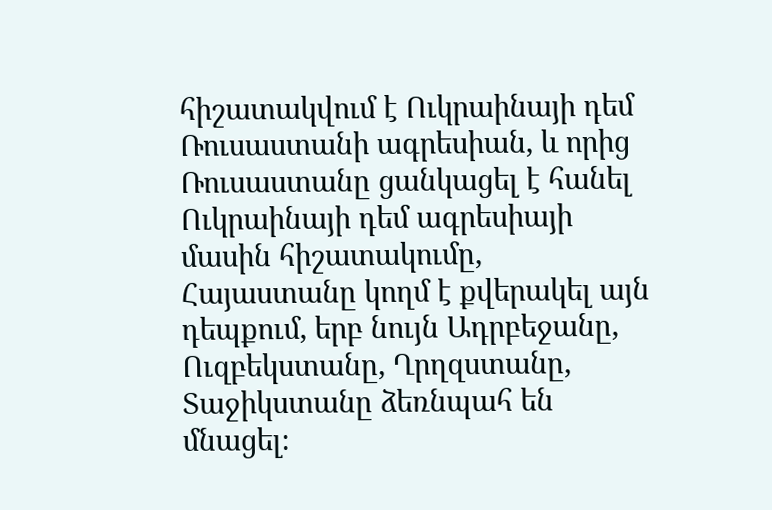հիշատակվում է Ուկրաինայի դեմ Ռուսաստանի ագրեսիան, և որից Ռուսաստանը ցանկացել է հանել Ուկրաինայի դեմ ագրեսիայի մասին հիշատակումը, Հայաստանը կողմ է քվերակել այն դեպքում, երբ նույն Ադրբեջանը, Ուզբեկստանը, Ղրղզստանը, Տաջիկստանը ձեռնպահ են մնացել։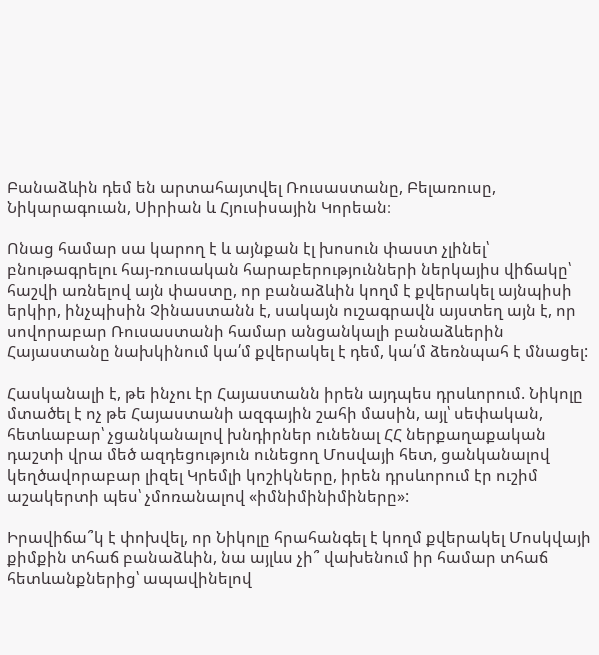Բանաձևին դեմ են արտահայտվել Ռուսաստանը, Բելառուսը, Նիկարագուան, Սիրիան և Հյուսիսային Կորեան։

Ոնաց համար սա կարող է և այնքան էլ խոսուն փաստ չլինել՝ բնութագրելու հայ-ռուսական հարաբերությունների ներկայիս վիճակը՝ հաշվի առնելով այն փաստը, որ բանաձևին կողմ է քվերակել այնպիսի երկիր, ինչպիսին Չինաստանն է, սակայն ուշագրավն այստեղ այն է, որ սովորաբար Ռուսաստանի համար անցանկալի բանաձևերին Հայաստանը նախկինում կա՛մ քվերակել է դեմ, կա՛մ ձեռնպահ է մնացել:

Հասկանալի է, թե ինչու էր Հայաստանն իրեն այդպես դրսևորում. Նիկոլը մտածել է ոչ թե Հայաստանի ազգային շահի մասին, այլ՝ սեփական, հետևաբար՝ չցանկանալով խնդիրներ ունենալ ՀՀ ներքաղաքական դաշտի վրա մեծ ազդեցություն ունեցող Մոսվայի հետ, ցանկանալով կեղծավորաբար լիզել Կրեմլի կոշիկները, իրեն դրսևորում էր ուշիմ աշակերտի պես՝ չմոռանալով «իմնիմինիմիները»:

Իրավիճա՞կ է փոխվել, որ Նիկոլը հրահանգել է կողմ քվերակել Մոսկվայի քիմքին տհաճ բանաձևին, նա այլևս չի՞ վախենում իր համար տհաճ հետևանքներից՝ ապավինելով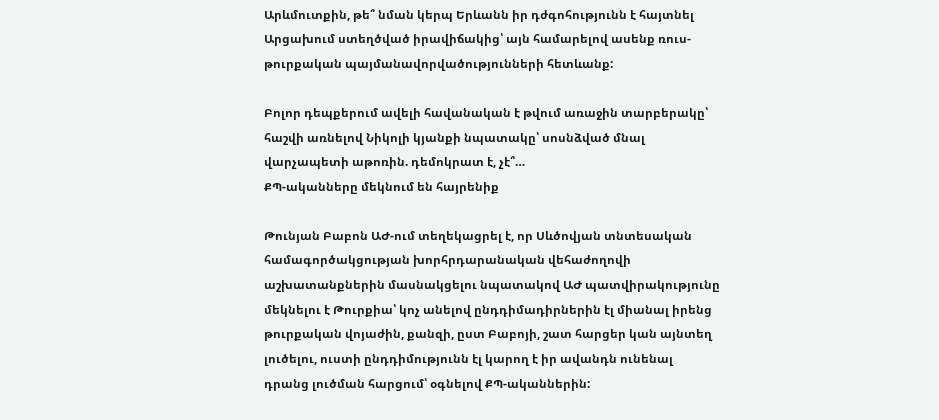Արևմուտքին, թե՞ նման կերպ Երևանն իր դժգոհությունն է հայտնել Արցախում ստեղծված իրավիճակից՝ այն համարելով ասենք ռուս-թուրքական պայմանավորվածությունների հետևանք:

Բոլոր դեպքերում ավելի հավանական է թվում առաջին տարբերակը՝ հաշվի առնելով Նիկոլի կյանքի նպատակը՝ սոսնձված մնալ վարչապետի աթոռին. դեմոկրատ է, չէ՞…
ՔՊ-ականները մեկնում են հայրենիք

Թունյան Բաբոն ԱԺ-ում տեղեկացրել է, որ Սևծովյան տնտեսական համագործակցության խորհրդարանական վեհաժողովի աշխատանքներին մասնակցելու նպատակով ԱԺ պատվիրակությունը մեկնելու է Թուրքիա՝ կոչ անելով ընդդիմադիրներին էլ միանալ իրենց թուրքական վոյաժին, քանզի, ըստ Բաբոյի, շատ հարցեր կան այնտեղ լուծելու, ուստի ընդդիմությունն էլ կարող է իր ավանդն ունենալ դրանց լուծման հարցում՝ օգնելով ՔՊ-ականներին: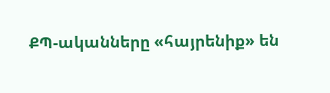ՔՊ-ականները «հայրենիք» են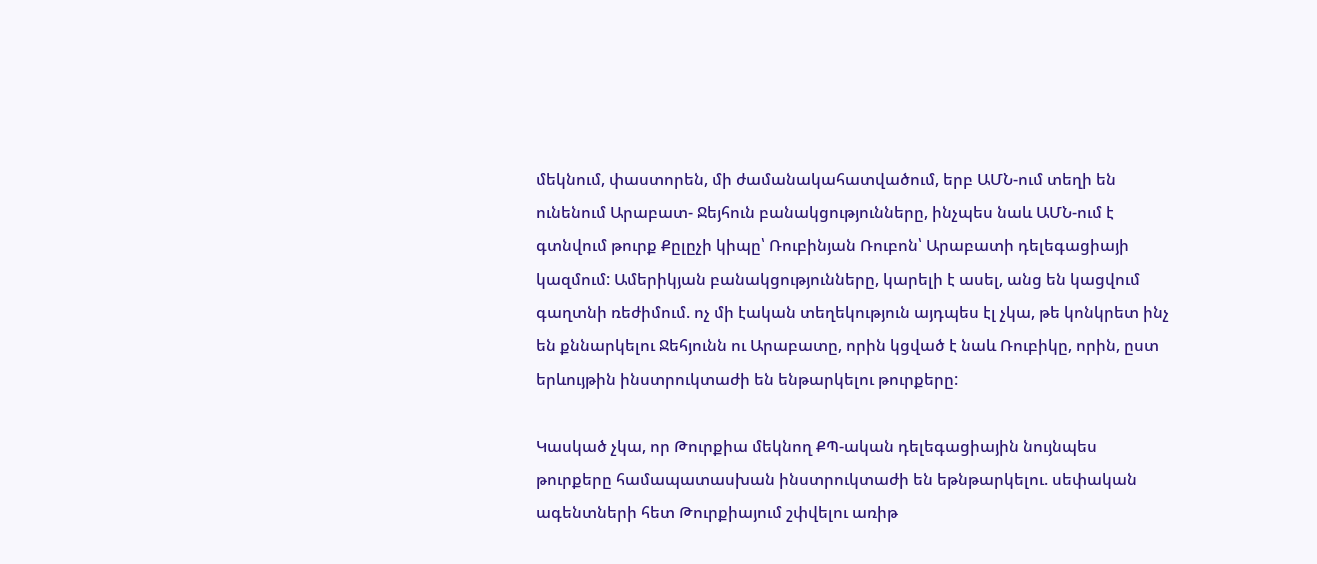մեկնում, փաստորեն, մի ժամանակահատվածում, երբ ԱՄՆ-ում տեղի են ունենում Արաբատ- Ջեյհուն բանակցությունները, ինչպես նաև ԱՄՆ-ում է գտնվում թուրք Քըլըչի կիպը՝ Ռուբինյան Ռուբոն՝ Արաբատի դելեգացիայի կազմում: Ամերիկյան բանակցությունները, կարելի է ասել, անց են կացվում գաղտնի ռեժիմում. ոչ մի էական տեղեկություն այդպես էլ չկա, թե կոնկրետ ինչ են քննարկելու Ջեհյունն ու Արաբատը, որին կցված է նաև Ռուբիկը, որին, ըստ երևույթին ինստրուկտաժի են ենթարկելու թուրքերը:

Կասկած չկա, որ Թուրքիա մեկնող ՔՊ-ական դելեգացիային նույնպես թուրքերը համապատասխան ինստրուկտաժի են եթնթարկելու. սեփական ագենտների հետ Թուրքիայում շփվելու առիթ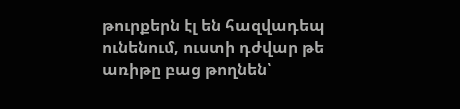թուրքերն էլ են հազվադեպ ունենում, ուստի դժվար թե առիթը բաց թողնեն՝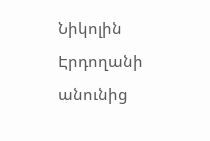Նիկոլին Էրդողանի անունից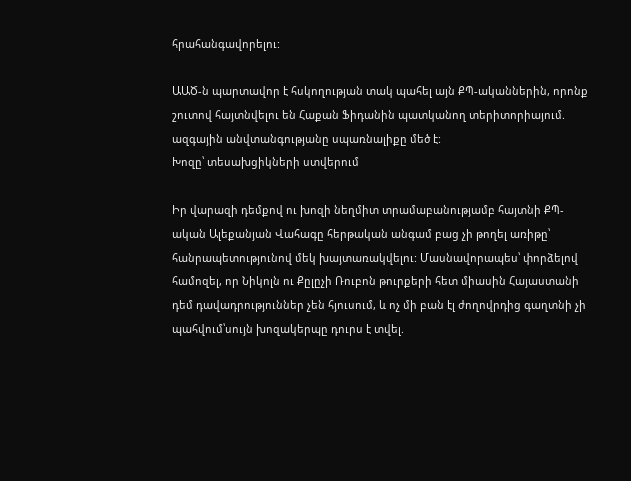հրահանգավորելու:

ԱԱԾ-ն պարտավոր է հսկողության տակ պահել այն ՔՊ-ականներին, որոնք շուտով հայտնվելու են Հաքան Ֆիդանին պատկանող տերիտորիայում. ազգային անվտանգությանը սպառնալիքը մեծ է:
Խոզը՝ տեսախցիկների ստվերում

Իր վարազի դեմքով ու խոզի նեղմիտ տրամաբանությամբ հայտնի ՔՊ-ական Ալեքանյան Վահագը հերթական անգամ բաց չի թողել առիթը՝ հանրապետությունով մեկ խայտառակվելու: Մասնավորապես՝ փորձելով համոզել, որ Նիկոլն ու Քըլըչի Ռուբոն թուրքերի հետ միասին Հայաստանի դեմ դավադրություններ չեն հյուսում, և ոչ մի բան էլ ժողովրդից գաղտնի չի պահվում՝սույն խոզակերպը դուրս է տվել.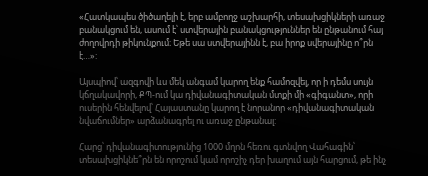«Հատկապես ծիծաղելի է, երբ ամբողջ աշխարհի, տեսախցիկների առաջ բանակցում են, ասում է՝ ստվերային բանակցություններ են ընթանում հայ ժողովրդի թիկունքում։ Եթե սա ստվերայինն է, բա իրոք սվերայինը ո՞րն է…»:

Այսպիով՝ ազգովի ևս մեկ անգամ կարող ենք համոզվել, որ ի դեմս սույն կճղակավորի, ՔՊ-ում կա դիվանագիտական մտքի մի «գիգանտ», որի ուսերին հենվելով՝ Հայաստանը կարող է նորանոր «դիվանագիտական նվաճումներ» արձանագրել ու առաջ ընթանալ:

Հարց՝ դիվանագիտությունից 1000 մղոն հեռու գտնվող Վահագին՝ տեսախցիկնե՞րն են որոշում կամ որոշիչ դեր խաղում այն հարցում, թե ինչ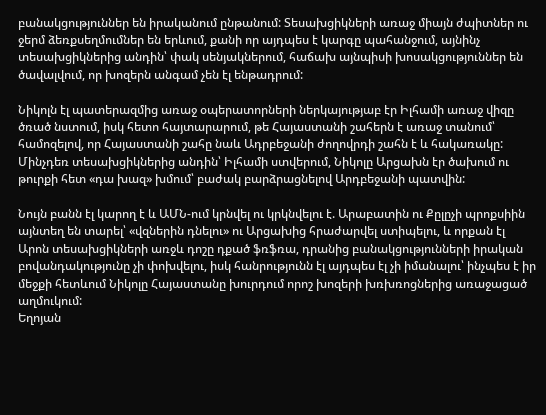բանակցություններ են իրականում ընթանում: Տեսախցիկների առաջ միայն ժպիտներ ու ջերմ ձեռքսեղմումներ են երևում, քանի որ այդպես է կարգը պահանջում, այնինչ տեսախցիկներից անդին՝ փակ սենյակներում, հաճախ այնպիսի խոսակցություններ են ծավալվում, որ խոզերն անգամ չեն էլ ենթադրում:

Նիկոլն էլ պատերազմից առաջ օպերատորների ներկայությաբ էր Իլհամի առաջ վիզը ծռած նստում, իսկ հետո հայտարարում, թե Հայաստանի շահերն է առաջ տանում՝ համոզելով, որ Հայաստանի շահը նաև Ադրբեջանի ժողովրդի շահն է և հակառակը: Մինչդեռ տեսախցիկներից անդին՝ Իլհամի ստվերում, Նիկոլը Արցախն էր ծախում ու թուրքի հետ «դա խազ» խմում՝ բաժակ բարձրացնելով Արդբեջանի պատվին:

Նույն բանն էլ կարող է և ԱՄՆ-ում կրնվել ու կրկնվելու է. Արաբատին ու Քըլըչի պրոքսիին այնտեղ են տարել՝ «վզներին դնելու» ու Արցախից հրաժարվել ստիպելու, և որքան էլ Արոն տեսախցիկների առջև դոշը դքած ֆռֆռա, դրանից բանակցությունների իրական բովանդակությունը չի փոխվելու, իսկ հանրությունն էլ այդպես էլ չի իմանալու՝ ինչպես է իր մեջքի հետևում Նիկոլը Հայաստանը խուրդում որոշ խոզերի խռխռոցներից առաջացած աղմուկում:
Եղոյան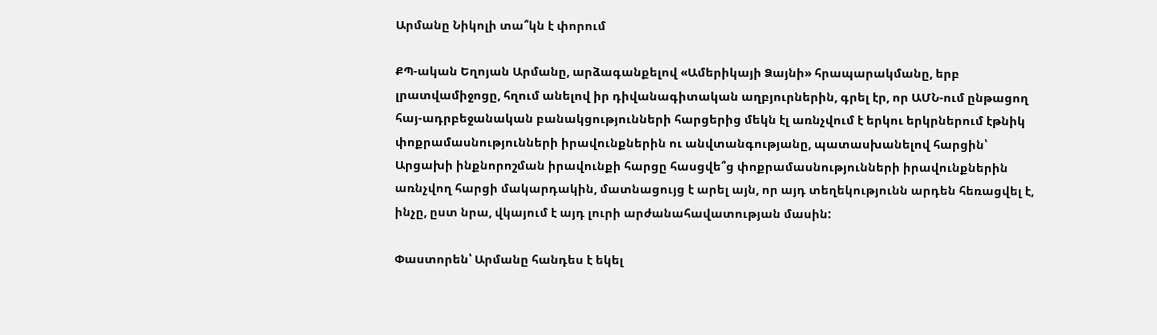Արմանը Նիկոլի տա՞կն է փորում

ՔՊ-ական Եղոյան Արմանը, արձագանքելով «Ամերիկայի Ձայնի» հրապարակմանը, երբ լրատվամիջոցը, հղում անելով իր դիվանագիտական աղբյուրներին, գրել էր, որ ԱՄՆ-ում ընթացող հայ-ադրբեջանական բանակցությունների հարցերից մեկն էլ առնչվում է երկու երկրներում էթնիկ փոքրամասնությունների իրավունքներին ու անվտանգությանը, պատասխանելով հարցին՝ Արցախի ինքնորոշման իրավունքի հարցը հասցվե՞ց փոքրամասնությունների իրավունքներին առնչվող հարցի մակարդակին, մատնացույց է արել այն, որ այդ տեղեկությունն արդեն հեռացվել է, ինչը, ըստ նրա, վկայում է այդ լուրի արժանահավատության մասին:

Փաստորեն՝ Արմանը հանդես է եկել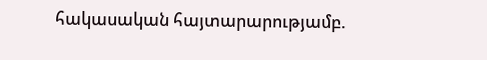հակասական հայտարարությամբ.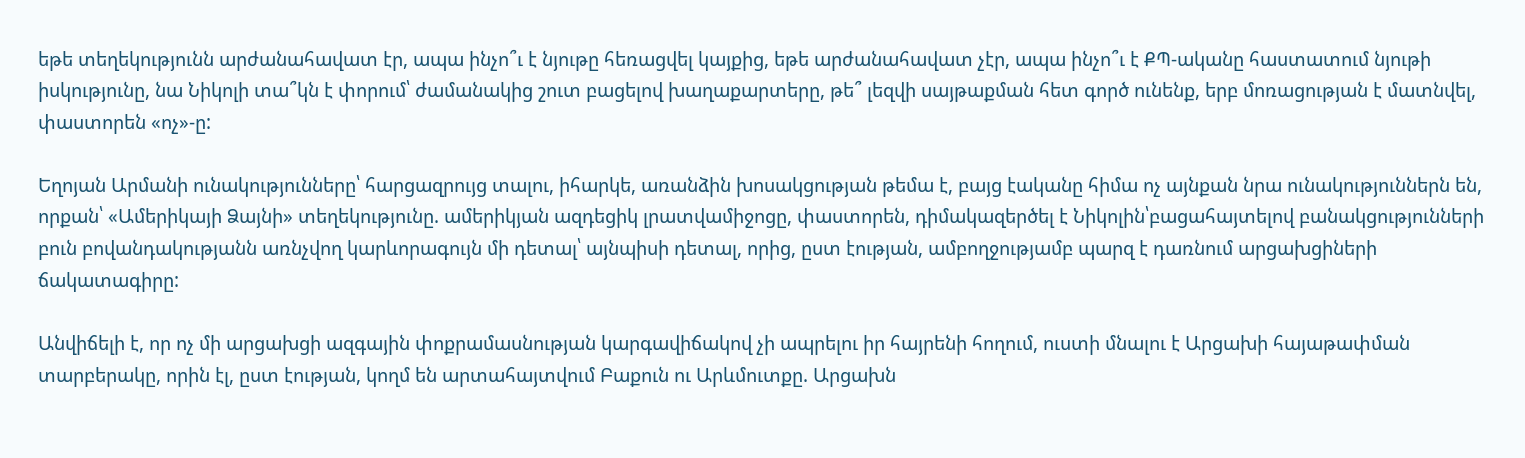եթե տեղեկությունն արժանահավատ էր, ապա ինչո՞ւ է նյութը հեռացվել կայքից, եթե արժանահավատ չէր, ապա ինչո՞ւ է ՔՊ-ականը հաստատում նյութի իսկությունը, նա Նիկոլի տա՞կն է փորում՝ ժամանակից շուտ բացելով խաղաքարտերը, թե՞ լեզվի սայթաքման հետ գործ ունենք, երբ մոռացության է մատնվել, փաստորեն «ոչ»-ը:

Եղոյան Արմանի ունակությունները՝ հարցազրույց տալու, իհարկե, առանձին խոսակցության թեմա է, բայց էականը հիմա ոչ այնքան նրա ունակություններն են, որքան՝ «Ամերիկայի Ձայնի» տեղեկությունը. ամերիկյան ազդեցիկ լրատվամիջոցը, փաստորեն, դիմակազերծել է Նիկոլին՝բացահայտելով բանակցությունների բուն բովանդակությանն առնչվող կարևորագույն մի դետալ՝ այնպիսի դետալ, որից, ըստ էության, ամբողջությամբ պարզ է դառնում արցախցիների ճակատագիրը:

Անվիճելի է, որ ոչ մի արցախցի ազգային փոքրամասնության կարգավիճակով չի ապրելու իր հայրենի հողում, ուստի մնալու է Արցախի հայաթափման տարբերակը, որին էլ, ըստ էության, կողմ են արտահայտվում Բաքուն ու Արևմուտքը. Արցախն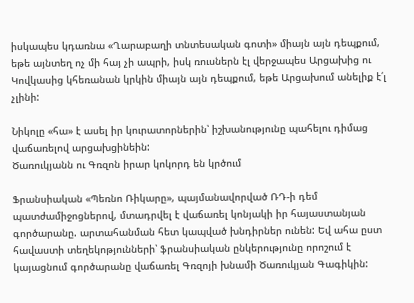իսկապես կդառնա «Ղարաբաղի տնտեսական գոտի» միայն այն դեպքում, եթե այնտեղ ոչ մի հայ չի ապրի, իսկ ռուսներն էլ վերջապես Արցախից ու Կովկասից կհեռանան կրկին միայն այն դեպքում, եթե Արցախում անելիք է՛լ չլինի:

Նիկոլը «հա» է ասել իր կուրատորներին՝ իշխանությունը պահելու դիմաց վաճառելով արցախցինեին:
Ծառուկյանն ու Գռզոն իրար կոկորդ են կրծում

Ֆրանսիական «Պեռնո Ռիկարը», պայմանավորված ՌԴ-ի դեմ պատժամիջոցներով, մտադրվել է վաճառել կոնյակի իր հայաստանյան գործարանը. արտահանման հետ կապված խնդիրներ ունեն: Եվ ահա ըստ հավաստի տեղեկոթյունների՝ ֆրանսիական ընկերությունը որոշում է կայացնում գործարանը վաճառել Գռզոյի խնամի Ծառուկյան Գագիկին: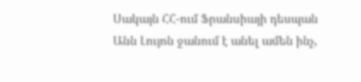Սակայն ՀՀ-ում Ֆրանսիայի դեսպան Անն Լույոն ջանում է անել ամեն ինչ,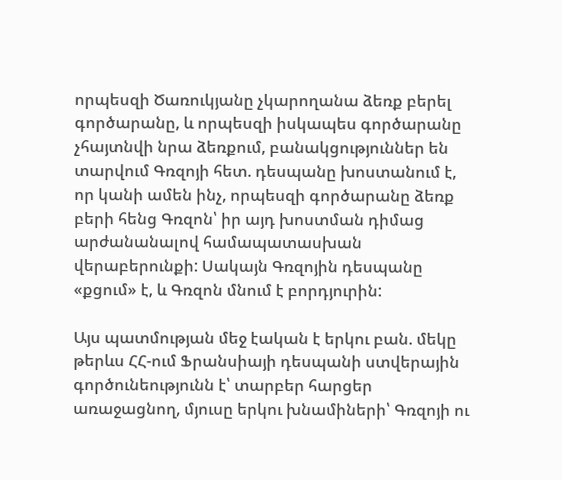որպեսզի Ծառուկյանը չկարողանա ձեռք բերել գործարանը, և որպեսզի իսկապես գործարանը չհայտնվի նրա ձեռքում, բանակցություններ են տարվում Գռզոյի հետ. դեսպանը խոստանում է, որ կանի ամեն ինչ, որպեսզի գործարանը ձեռք բերի հենց Գռզոն՝ իր այդ խոստման դիմաց արժանանալով համապատասխան վերաբերունքի: Սակայն Գռզոյին դեսպանը «քցում» է, և Գռզոն մնում է բորդյուրին:

Այս պատմության մեջ էական է երկու բան. մեկը թերևս ՀՀ-ում Ֆրանսիայի դեսպանի ստվերային գործունեությունն է՝ տարբեր հարցեր առաջացնող, մյուսը երկու խնամիների՝ Գռզոյի ու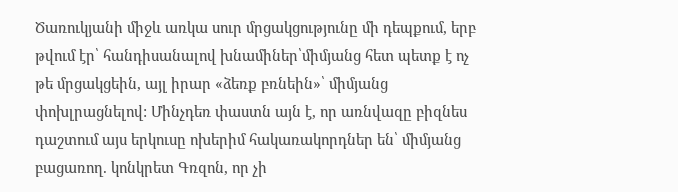Ծառուկյանի միջև առկա սուր մրցակցությունը մի դեպքում, երբ թվում էր՝ հանդիսանալով խնամիներ՝միմյանց հետ պետք է ոչ թե մրցակցեին, այլ իրար «ձեռք բռնեին»՝ միմյանց փոխլրացնելով: Մինչդեռ փաստն այն է, որ առնվազը բիզնես դաշտում այս երկուսը ոխերիմ հակառակորդներ են՝ միմյանց բացառող. կոնկրետ Գռզոն, որ չի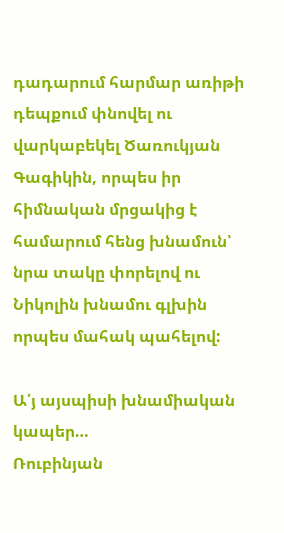դադարում հարմար առիթի դեպքում փնովել ու վարկաբեկել Ծառուկյան Գագիկին, որպես իր հիմնական մրցակից է համարում հենց խնամուն՝ նրա տակը փորելով ու Նիկոլին խնամու գլխին որպես մահակ պահելով:

Ա՛յ այսպիսի խնամիական կապեր…
Ռուբինյան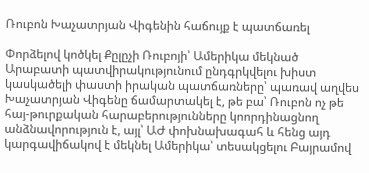Ռուբոն Խաչատրյան Վիգենին հաճույք է պատճառել

Փորձելով կոծկել Քըլըչի Ռուբոյի՝ Ամերիկա մեկնած Արաբատի պատվիրակությունում ընդգրկվելու խիստ կասկածելի փաստի իրական պատճառները՝ պառավ աղվես Խաչատրյան Վիգենը ճամարտակել է, թե բա՝ Ռուբոն ոչ թե հայ-թուրքական հարաբերությունները կոորդինացնող անձնավորություն է, այլ՝ ԱԺ փոխնախագահ և հենց այդ կարգավիճակով է մեկնել Ամերիկա՝ տեսակցելու Բայրամով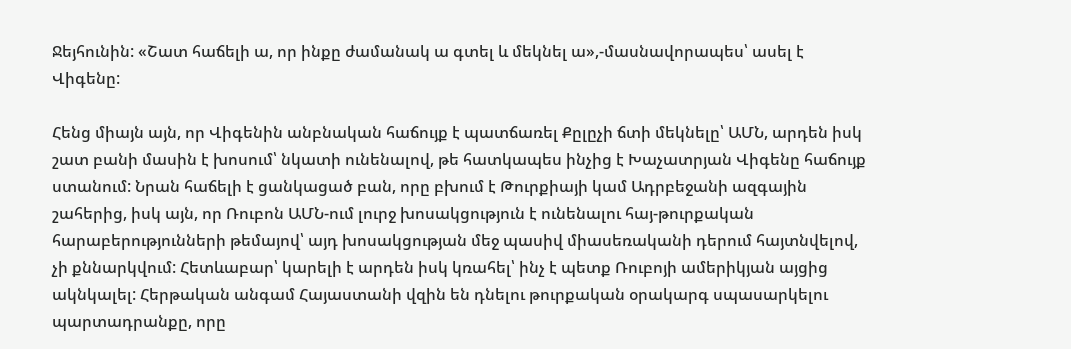Ջեյհունին: «Շատ հաճելի ա, որ ինքը ժամանակ ա գտել և մեկնել ա»,-մասնավորապես՝ ասել է Վիգենը:

Հենց միայն այն, որ Վիգենին անբնական հաճույք է պատճառել Քըլըչի ճտի մեկնելը՝ ԱՄՆ, արդեն իսկ շատ բանի մասին է խոսում՝ նկատի ունենալով, թե հատկապես ինչից է Խաչատրյան Վիգենը հաճույք ստանում: Նրան հաճելի է ցանկացած բան, որը բխում է Թուրքիայի կամ Ադրբեջանի ազգային շահերից, իսկ այն, որ Ռուբոն ԱՄՆ-ում լուրջ խոսակցություն է ունենալու հայ-թուրքական հարաբերությունների թեմայով՝ այդ խոսակցության մեջ պասիվ միասեռականի դերում հայտնվելով, չի քննարկվում: Հետևաբար՝ կարելի է արդեն իսկ կռահել՝ ինչ է պետք Ռուբոյի ամերիկյան այցից ակնկալել: Հերթական անգամ Հայաստանի վզին են դնելու թուրքական օրակարգ սպասարկելու պարտադրանքը, որը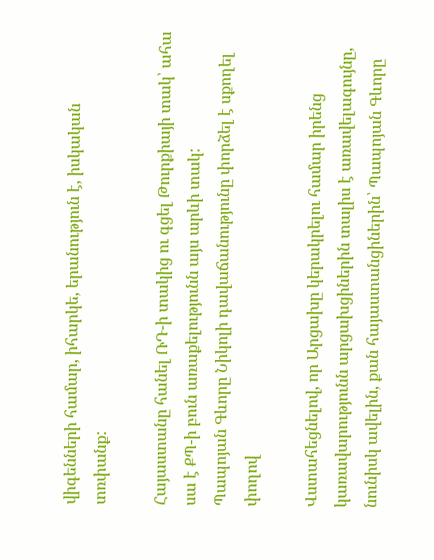վիգենների համար, իհարկե, երանություն է, իսկական տռփանք:

Հայաստանը հանել ՌԴ-ի տակից ու գցել Թուրքիայի տակ՝ ահա սա է ՔՊ-ի բուն առաքելությունն այս արևի տակ:
Պապոյան Գևորը Նիկոլի դավաճանությունը փորձել է սքողել փողով

Վստահեցնելով, որ Արցախը կերակրելու համար իրենց կառավարությունն արցախցիներին տալիս է առավելագույնը, նունիսկ ավելին, քան հայաստանցիներին՝ Պապոյան Գևորը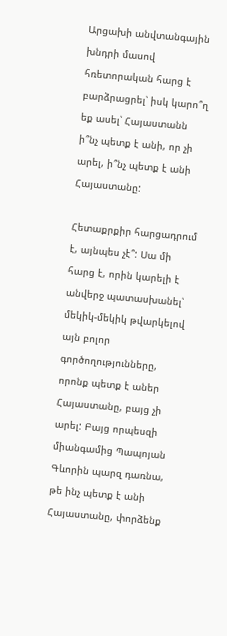Արցախի անվտանգային խնդրի մասով հռետորական հարց է բարձրացրել՝ իսկ կարո՞ղ եք ասել՝ Հայաստանն ի՞նչ պետք է անի, որ չի արել, ի՞նչ պետք է անի Հայաստանը:

Հետաքրքիր հարցադրում է, այնպես չէ՞: Սա մի հարց է, որին կարելի է անվերջ պատասխանել՝ մեկիկ-մեկիկ թվարկելով այն բոլոր գործողությունները, որոնք պետք է աներ Հայաստանը, բայց չի արել: Բայց որպեսզի միանգամից Պապոյան Գևորին պարզ դառնա, թե ինչ պետք է անի Հայաստանը, փորձենք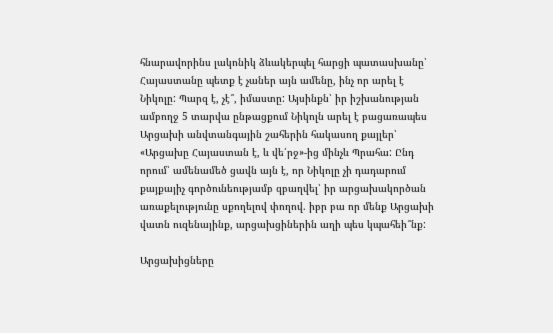հնարավորինս լակոնիկ ձևակերպել հարցի պատասխանը՝ Հայաստանը պետք է չաներ այն ամենը, ինչ որ արել է Նիկոլը: Պարզ է, չէ՞, իմաստը: Այսինքն՝ իր իշխանության ամբողջ 5 տարվա ընթացքում Նիկոլն արել է բացառապես Արցախի անվտանգային շահերին հակասող քայլեր՝ «Արցախը Հայաստան է, և վե՛րջ»-ից մինչև Պրահա: Ընդ որում՝ ամենամեծ ցավն այն է, որ Նիկոլը չի դադարում քայքայիչ գործունեությամբ զբաղվել՝ իր արցախակործան առաքելությունը սքողելով փողով. իբր բա որ մենք Արցախի վատն ուզենայինք, արցախցիներին աղի պես կպահեի՞նք:

Արցախիցները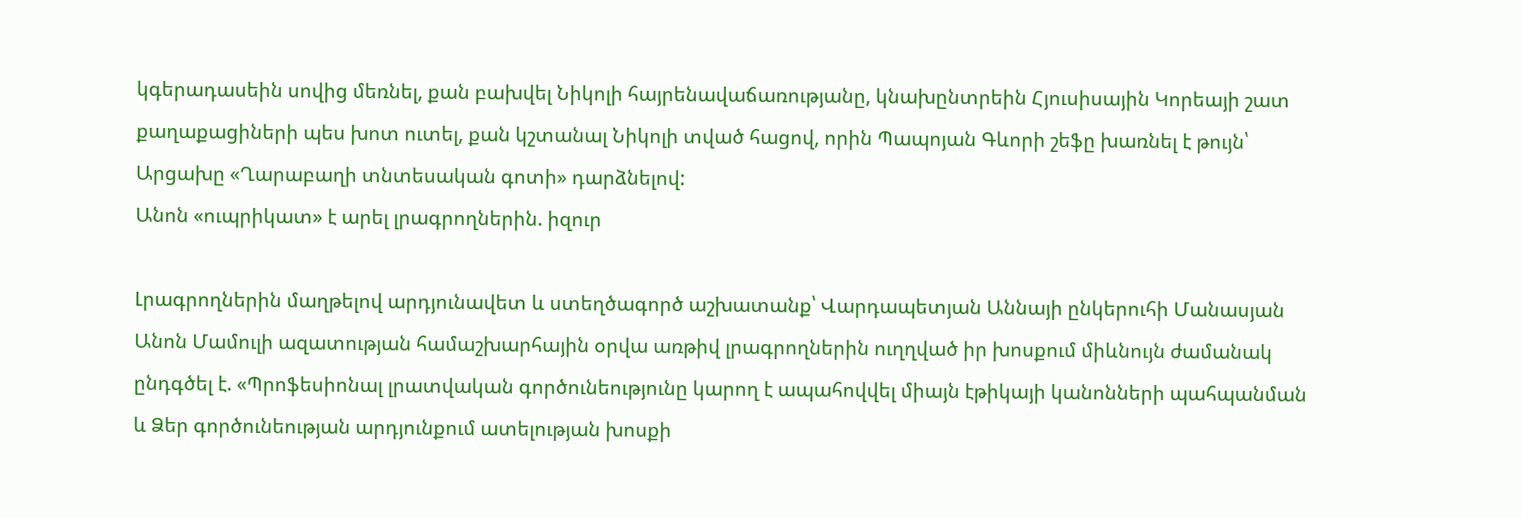կգերադասեին սովից մեռնել, քան բախվել Նիկոլի հայրենավաճառությանը, կնախընտրեին Հյուսիսային Կորեայի շատ քաղաքացիների պես խոտ ուտել, քան կշտանալ Նիկոլի տված հացով, որին Պապոյան Գևորի շեֆը խառնել է թույն՝ Արցախը «Ղարաբաղի տնտեսական գոտի» դարձնելով:
Անոն «ուպրիկատ» է արել լրագրողներին. իզուր

Լրագրողներին մաղթելով արդյունավետ և ստեղծագործ աշխատանք՝ Վարդապետյան Աննայի ընկերուհի Մանասյան Անոն Մամուլի ազատության համաշխարհային օրվա առթիվ լրագրողներին ուղղված իր խոսքում միևնույն ժամանակ ընդգծել է. «Պրոֆեսիոնալ լրատվական գործունեությունը կարող է ապահովվել միայն էթիկայի կանոնների պահպանման և Ձեր գործունեության արդյունքում ատելության խոսքի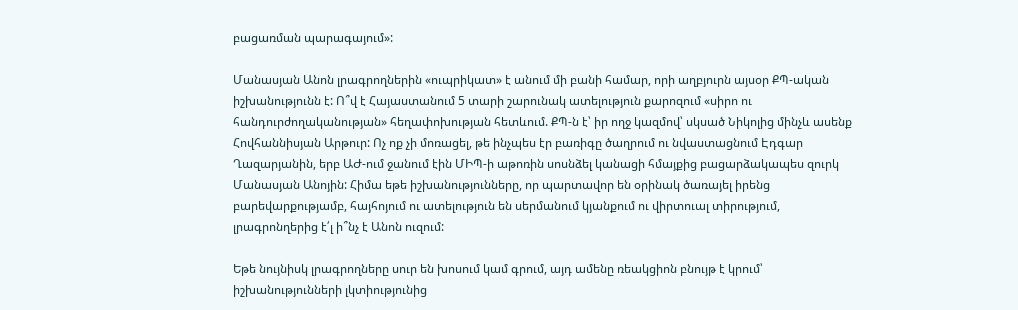բացառման պարագայում»:

Մանասյան Անոն լրագրողներին «ուպրիկատ» է անում մի բանի համար, որի աղբյուրն այսօր ՔՊ-ական իշխանությունն է: Ո՞վ է Հայաստանում 5 տարի շարունակ ատելություն քարոզում «սիրո ու հանդուրժողականության» հեղափոխության հետևում. ՔՊ-ն է՝ իր ողջ կազմով՝ սկսած Նիկոլից մինչև ասենք Հովհաննիսյան Արթուր: Ոչ ոք չի մոռացել, թե ինչպես էր բառիգը ծաղրում ու նվաստացնում Էդգար Ղազարյանին, երբ ԱԺ-ում ջանում էին ՄԻՊ-ի աթոռին սոսնձել կանացի հմայքից բացարձակապես զուրկ Մանասյան Անոյին: Հիմա եթե իշխանությունները, որ պարտավոր են օրինակ ծառայել իրենց բարեվարքությամբ, հայհոյում ու ատելություն են սերմանում կյանքում ու վիրտուալ տիրությում, լրագրոնղերից է՛լ ի՞նչ է Անոն ուզում:

Եթե նույնիսկ լրագրողները սուր են խոսում կամ գրում, այդ ամենը ռեակցիոն բնույթ է կրում՝ իշխանությունների լկտիությունից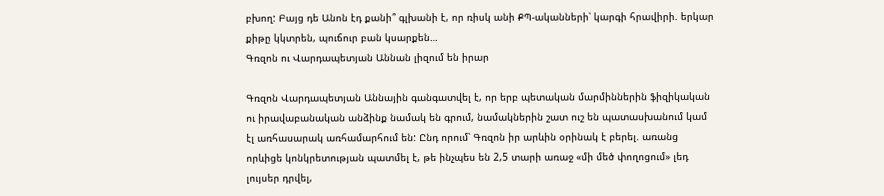բխող: Բայց դե Անոն էդ քանի՞ գլխանի է, որ ռիսկ անի ՔՊ-ականների՝ կարգի հրավիրի. երկար քիթը կկտրեն, պուճուր բան կսարքեն…
Գռզոն ու Վարդապետյան Աննան լիզում են իրար

Գռզոն Վարդապետյան Աննային գանգատվել է, որ երբ պետական մարմիններին ֆիզիկական ու իրավաբանական անձինք նամակ են գրում, նամակներին շատ ուշ են պատասխանում կամ էլ առհասարակ առհամարհում են: Ընդ որում՝ Գռզոն իր արևին օրինակ է բերել. առանց որևիցե կոնկրետության պատմել է, թե ինչպես են 2,5 տարի առաջ «մի մեծ փողոցում» լեդ լույսեր դրվել,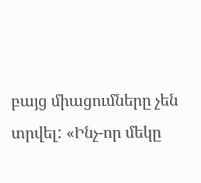բայց միացումները չեն տրվել: «Ինչ-որ մեկը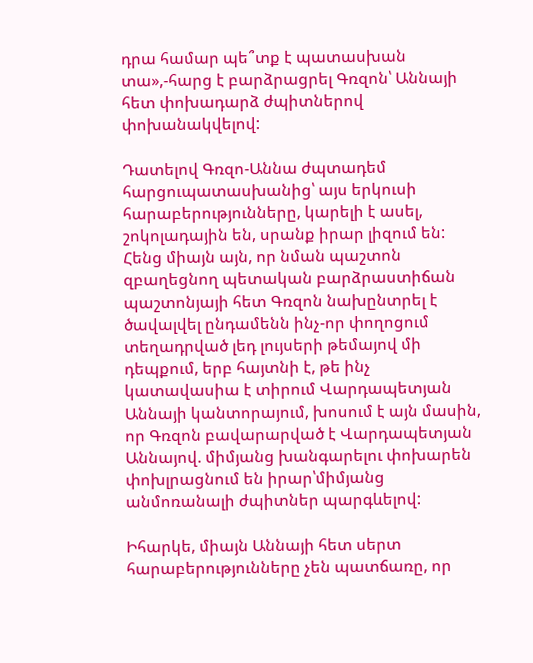դրա համար պե՞տք է պատասխան տա»,-հարց է բարձրացրել Գռզոն՝ Աննայի հետ փոխադարձ ժպիտներով փոխանակվելով:

Դատելով Գռզո-Աննա ժպտադեմ հարցուպատասխանից՝ այս երկուսի հարաբերությունները, կարելի է ասել, շոկոլադային են, սրանք իրար լիզում են: Հենց միայն այն, որ նման պաշտոն զբաղեցնող պետական բարձրաստիճան պաշտոնյայի հետ Գռզոն նախընտրել է ծավալվել ընդամենն ինչ-որ փողոցում տեղադրված լեդ լույսերի թեմայով մի դեպքում, երբ հայտնի է, թե ինչ կատավասիա է տիրում Վարդապետյան Աննայի կանտորայում, խոսում է այն մասին, որ Գռզոն բավարարված է Վարդապետյան Աննայով. միմյանց խանգարելու փոխարեն փոխլրացնում են իրար՝միմյանց անմոռանալի ժպիտներ պարգևելով:

Իհարկե, միայն Աննայի հետ սերտ հարաբերությունները չեն պատճառը, որ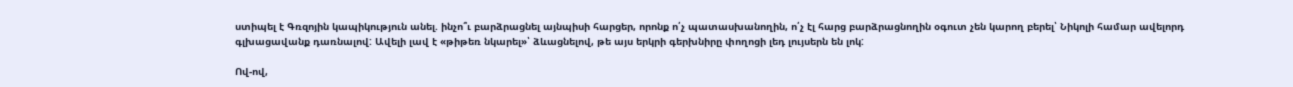ստիպել է Գռզոյին կապիկություն անել. ինչո՞ւ բարձրացնել այնպիսի հարցեր, որոնք ո՛չ պատասխանողին, ո՛չ էլ հարց բարձրացնողին օգուտ չեն կարող բերել՝ Նիկոլի համար ավելորդ գլխացավանք դառնալով: Ավելի լավ է «թիթեռ նկարել»՝ ձևացնելով, թե այս երկրի գերխնիրը փողոցի լեդ լույսերն են լոկ:

Ով-ով,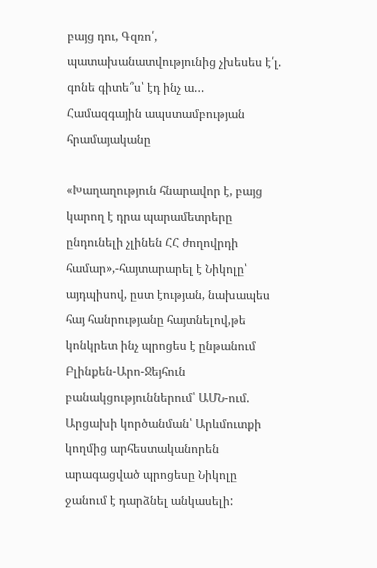բայց դու, Գզռո՛, պատախանատվությունից չխեսես է՛լ. գոնե գիտե՞ս՝ էդ ինչ ա…
Համազգային ապստամբության հրամայականը

«Խաղաղություն հնարավոր է, բայց կարող է դրա պարամետրերը ընդունելի չլինեն ՀՀ ժողովրդի համար»,-հայտարարել է Նիկոլը՝ այդպիսով, ըստ էության, նախապես հայ հանրությանը հայտնելով,թե կոնկրետ ինչ պրոցես է ընթանում Բլինքեն-Արո-Ջեյհուն բանակցություններում՝ ԱՄՆ-ում. Արցախի կործանման՝ Արևմուտքի կողմից արհեստականորեն արագացված պրոցեսը Նիկոլը ջանում է դարձնել անկասելի: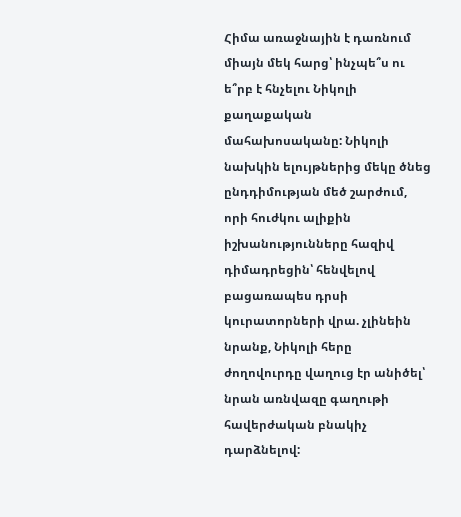Հիմա առաջնային է դառնում միայն մեկ հարց՝ ինչպե՞ս ու ե՞րբ է հնչելու Նիկոլի քաղաքական մահախոսականը: Նիկոլի նախկին ելույթներից մեկը ծնեց ընդդիմության մեծ շարժում, որի հուժկու ալիքին իշխանությունները հազիվ դիմադրեցին՝ հենվելով բացառապես դրսի կուրատորների վրա. չլինեին նրանք, Նիկոլի հերը ժողովուրդը վաղուց էր անիծել՝ նրան առնվազը գաղութի հավերժական բնակիչ դարձնելով: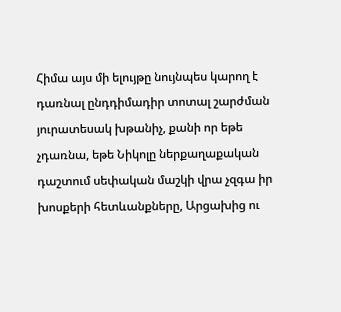Հիմա այս մի ելույթը նույնպես կարող է դառնալ ընդդիմադիր տոտալ շարժման յուրատեսակ խթանիչ, քանի որ եթե չդառնա, եթե Նիկոլը ներքաղաքական դաշտում սեփական մաշկի վրա չզգա իր խոսքերի հետևանքները, Արցախից ու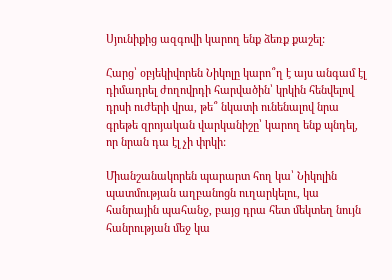Սյունիքից ազգովի կարող ենք ձեռք քաշել:

Հարց՝ օբյեկիվորեն Նիկոլը կարո՞ղ է այս անգամ էլ դիմադրել ժողովրդի հարվածին՝ կրկին հենվելով դրսի ուժերի վրա, թե՞ նկատի ունենալով նրա գրեթե զրոյական վարկանիշը՝ կարող ենք պնդել, որ նրան դա էլ չի փրկի:

Միանշանակորեն պարարտ հող կա՝ Նիկոլին պատմության աղբանոցն ուղարկելու, կա հանրային պահանջ, բայց դրա հետ մեկտեղ նույն հանրության մեջ կա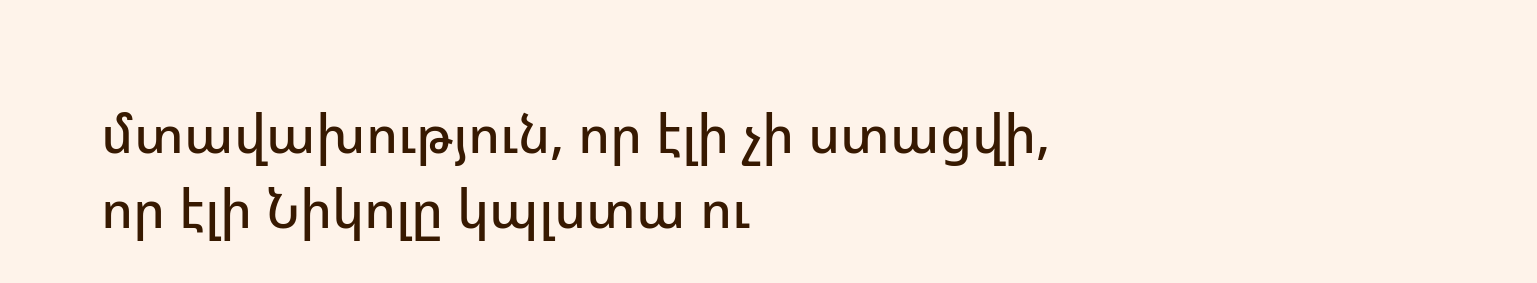մտավախություն, որ էլի չի ստացվի, որ էլի Նիկոլը կպլստա ու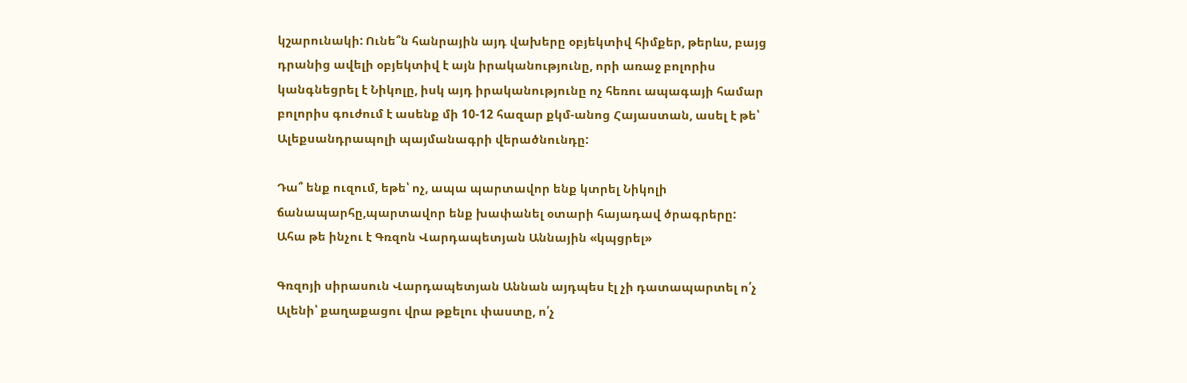կշարունակի: Ունե՞ն հանրային այդ վախերը օբյեկտիվ հիմքեր, թերևս, բայց դրանից ավելի օբյեկտիվ է այն իրականությունը, որի առաջ բոլորիս կանգնեցրել է Նիկոլը, իսկ այդ իրականությունը ոչ հեռու ապագայի համար բոլորիս գուժում է ասենք մի 10-12 հազար քկմ-անոց Հայաստան, ասել է թե՝ Ալեքսանդրապոլի պայմանագրի վերածնունդը:

Դա՞ ենք ուզում, եթե՝ ոչ, ապա պարտավոր ենք կտրել Նիկոլի ճանապարհը,պարտավոր ենք խափանել օտարի հայադավ ծրագրերը:
Ահա թե ինչու է Գռզոն Վարդապետյան Աննային «կպցրել»

Գռզոյի սիրասուն Վարդապետյան Աննան այդպես էլ չի դատապարտել ո՛չ Ալենի՝ քաղաքացու վրա թքելու փաստը, ո՛չ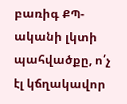բառիգ ՔՊ-ականի լկտի պահվածքը, ո՛չ էլ կճղակավոր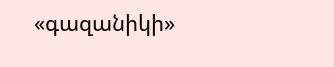«գազանիկի»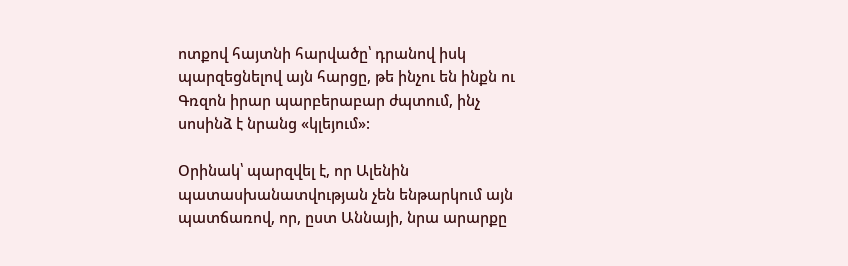ոտքով հայտնի հարվածը՝ դրանով իսկ պարզեցնելով այն հարցը, թե ինչու են ինքն ու Գռզոն իրար պարբերաբար ժպտում, ինչ սոսինձ է նրանց «կլեյում»:

Օրինակ՝ պարզվել է, որ Ալենին պատասխանատվության չեն ենթարկում այն պատճառով, որ, ըստ Աննայի, նրա արարքը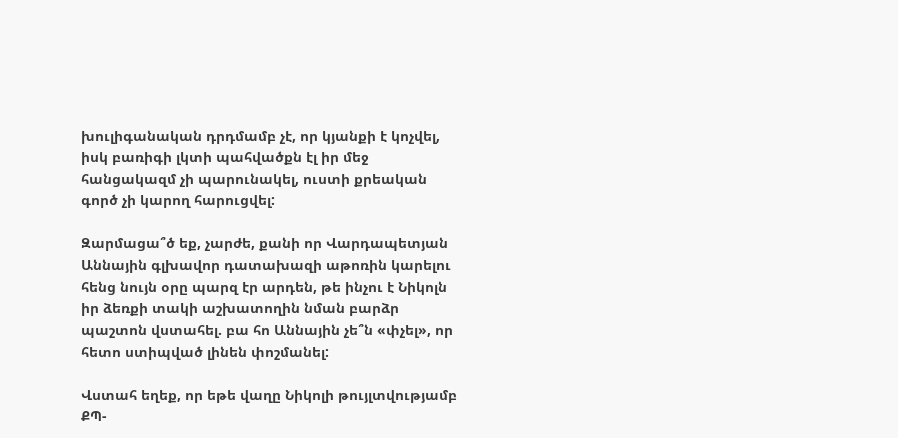խուլիգանական դրդմամբ չէ, որ կյանքի է կոչվել, իսկ բառիգի լկտի պահվածքն էլ իր մեջ հանցակազմ չի պարունակել, ուստի քրեական գործ չի կարող հարուցվել:

Զարմացա՞ծ եք, չարժե, քանի որ Վարդապետյան Աննային գլխավոր դատախազի աթոռին կարելու հենց նույն օրը պարզ էր արդեն, թե ինչու է Նիկոլն իր ձեռքի տակի աշխատողին նման բարձր պաշտոն վստահել. բա հո Աննային չե՞ն «փչել», որ հետո ստիպված լինեն փոշմանել:

Վստահ եղեք, որ եթե վաղը Նիկոլի թույլտվությամբ ՔՊ-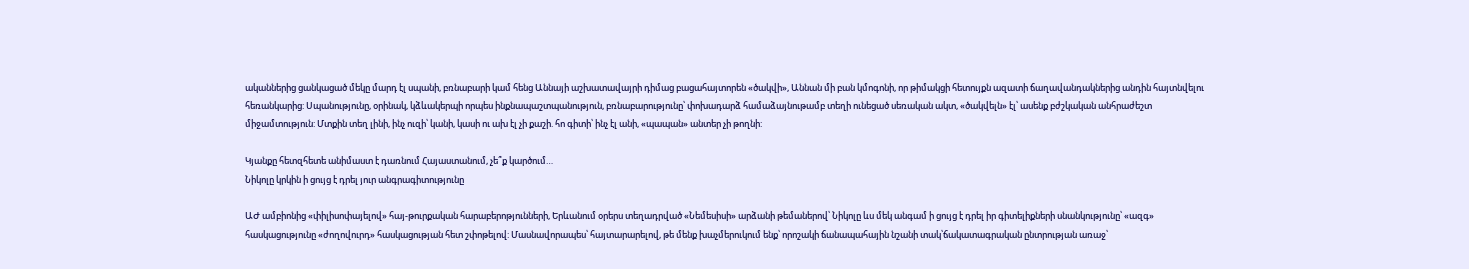ականներից ցանկացած մեկը մարդ էլ սպանի, բռնաբարի կամ հենց Աննայի աշխատավայրի դիմաց բացահայտորեն «ծակվի», Աննան մի բան կմոգոնի, որ թիմակցի հետույքն ազատի ճաղավանդակներից անդին հայտնվելու հեռանկարից: Սպանությունը, օրինակ, կձևակերպի որպես ինքնապաշտպանություն, բռնաբարությունը՝ փոխադարձ համաձայնութամբ տեղի ունեցած սեռական ակտ, «ծակվելն» էլ՝ ասենք բժշկական անհրաժեշտ միջամտություն: Մտքին տեղ լինի, ինչ ուզի՝ կանի, կասի ու ախ էլ չի քաշի. հո գիտի՝ ինչ էլ անի, «պապան» անտեր չի թողնի:

Կյանքը հետզհետե անիմաստ է դառնում Հայաստանում, չե՞ք կարծում…
Նիկոլը կրկին ի ցույց է դրել յուր անգրագիտությունը

ԱԺ ամբիոնից «փիլիսոփայելով» հայ-թուրքական հարաբերոթյունների, Երևանում օրերս տեղադրված «Նեմեսիսի» արձանի թեմաներով՝ Նիկոլը ևս մեկ անգամ ի ցույց է դրել իր գիտելիքների սնանկությունը՝ «ազգ» հասկացությունը «ժողովուրդ» հասկացության հետ շփոթելով: Մասնավորապես՝ հայտարարելով, թե մենք խաչմերուկում ենք՝ որոշակի ճանապահային նշանի տակ՝ճակատագրական ընտրության առաջ՝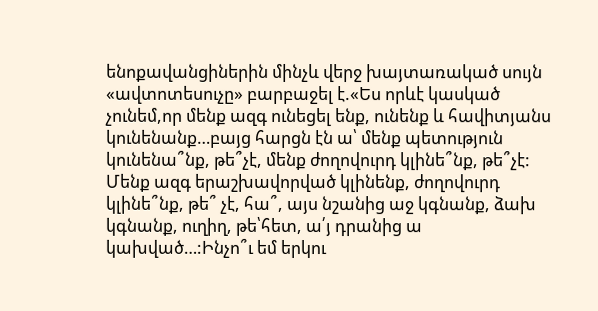ենոքավանցիներին մինչև վերջ խայտառակած սույն «ավտոտեսուչը» բարբաջել է.«Ես որևէ կասկած չունեմ,որ մենք ազգ ունեցել ենք, ունենք և հավիտյանս կունենանք…բայց հարցն էն ա՝ մենք պետություն կունենա՞նք, թե՞չէ, մենք ժողովուրդ կլինե՞նք, թե՞չէ: Մենք ազգ երաշխավորված կլինենք, ժողովուրդ կլինե՞նք, թե՞ չէ, հա՞, այս նշանից աջ կգնանք, ձախ կգնանք, ուղիղ, թե՝հետ, ա՛յ դրանից ա կախված…:Ինչո՞ւ եմ երկու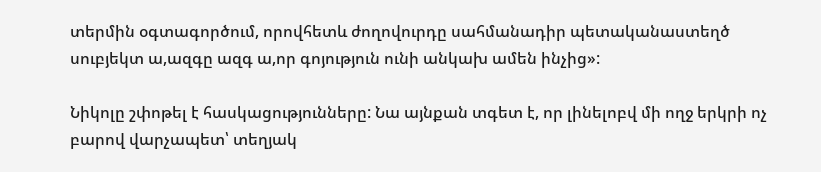տերմին օգտագործում, որովհետև ժողովուրդը սահմանադիր պետականաստեղծ սուբյեկտ ա,ազգը ազգ ա,որ գոյություն ունի անկախ ամեն ինչից»:

Նիկոլը շփոթել է հասկացությունները: Նա այնքան տգետ է, որ լինելոբվ մի ողջ երկրի ոչ բարով վարչապետ՝ տեղյակ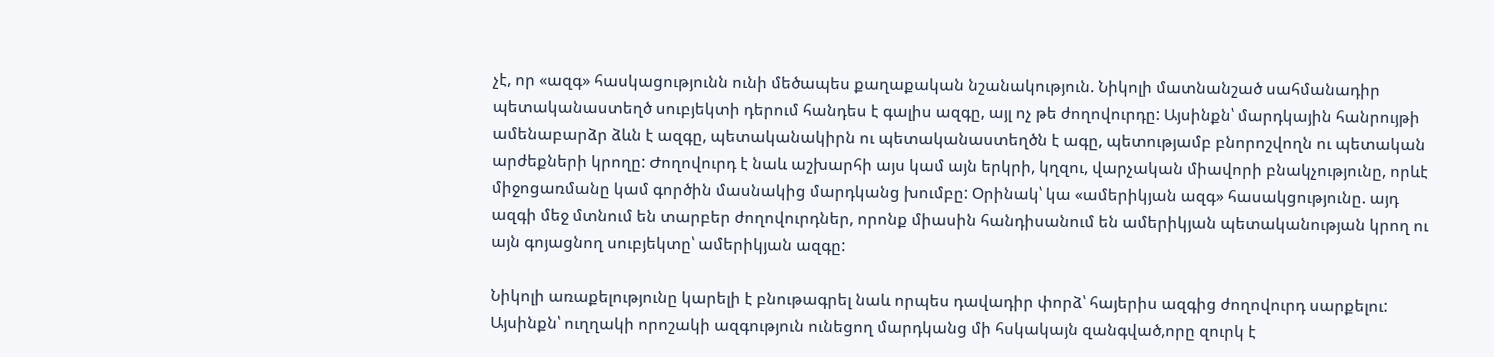չէ, որ «ազգ» հասկացությունն ունի մեծապես քաղաքական նշանակություն. Նիկոլի մատնանշած սահմանադիր պետականաստեղծ սուբյեկտի դերում հանդես է գալիս ազգը, այլ ոչ թե ժողովուրդը: Այսինքն՝ մարդկային հանրույթի ամենաբարձր ձևն է ազգը, պետականակիրն ու պետականաստեղծն է ագը, պետությամբ բնորոշվողն ու պետական արժեքների կրողը: Ժողովուրդ է նաև աշխարհի այս կամ այն երկրի, կղզու, վարչական միավորի բնակչությունը, որևէ միջոցառմանը կամ գործին մասնակից մարդկանց խումբը: Օրինակ՝ կա «ամերիկյան ազգ» հասակցությունը. այդ ազգի մեջ մտնում են տարբեր ժողովուրդներ, որոնք միասին հանդիսանում են ամերիկյան պետականության կրող ու այն գոյացնող սուբյեկտը՝ ամերիկյան ազգը:

Նիկոլի առաքելությունը կարելի է բնութագրել նաև որպես դավադիր փորձ՝ հայերիս ազգից ժողովուրդ սարքելու: Այսինքն՝ ուղղակի որոշակի ազգություն ունեցող մարդկանց մի հսկակայն զանգված,որը զուրկ է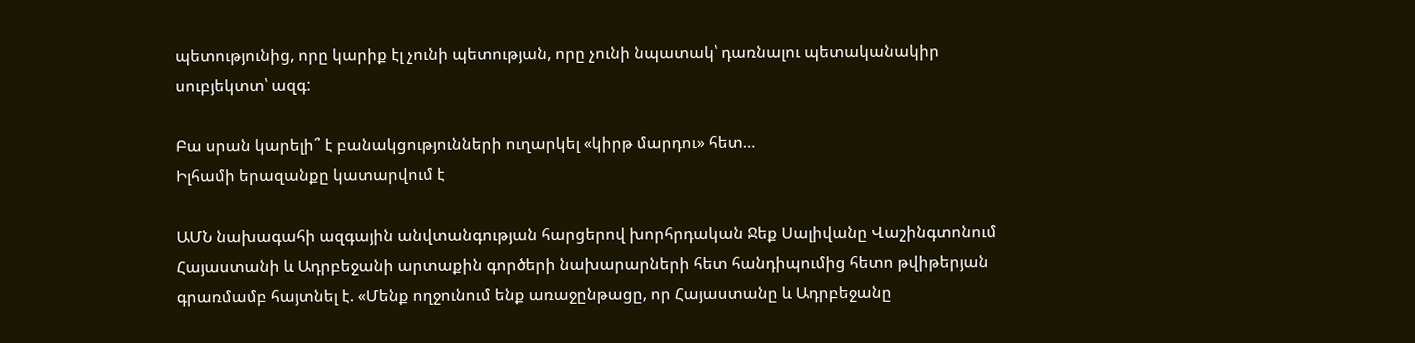պետությունից, որը կարիք էլ չունի պետության, որը չունի նպատակ՝ դառնալու պետականակիր սուբյեկտտ՝ ազգ:

Բա սրան կարելի՞ է բանակցությունների ուղարկել «կիրթ մարդու» հետ…
Իլհամի երազանքը կատարվում է

ԱՄՆ նախագահի ազգային անվտանգության հարցերով խորհրդական Ջեք Սալիվանը Վաշինգտոնում Հայաստանի և Ադրբեջանի արտաքին գործերի նախարարների հետ հանդիպումից հետո թվիթերյան գրառմամբ հայտնել է. «Մենք ողջունում ենք առաջընթացը, որ Հայաստանը և Ադրբեջանը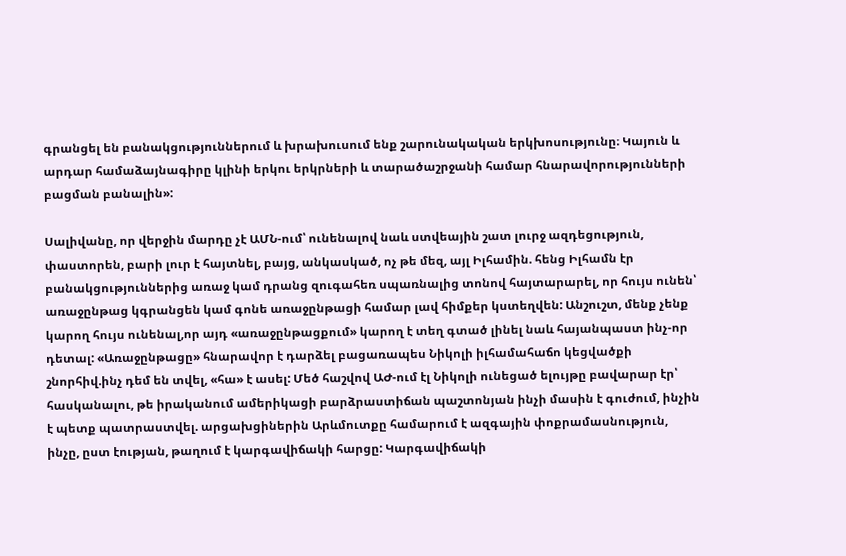գրանցել են բանակցություններում և խրախուսում ենք շարունակական երկխոսությունը։ Կայուն և արդար համաձայնագիրը կլինի երկու երկրների և տարածաշրջանի համար հնարավորությունների բացման բանալին»:

Սալիվանը, որ վերջին մարդը չէ ԱՄՆ-ում՝ ունենալով նաև ստվեային շատ լուրջ ազդեցություն, փաստորեն, բարի լուր է հայտնել, բայց, անկասկած, ոչ թե մեզ, այլ Իլհամին. հենց Իլհամն էր բանակցություններից առաջ կամ դրանց զուգահեռ սպառնալից տոնով հայտարարել, որ հույս ունեն՝ առաջընթաց կգրանցեն կամ գոնե առաջընթացի համար լավ հիմքեր կստեղվեն: Անշուշտ, մենք չենք կարող հույս ունենալ,որ այդ «առաջընթացքում» կարող է տեղ գտած լինել նաև հայանպաստ ինչ-որ դետալ: «Առաջընթացը» հնարավոր է դարձել բացառապես Նիկոլի իլհամահաճո կեցվածքի շնորհիվ.ինչ դեմ են տվել, «հա» է ասել: Մեծ հաշվով ԱԺ-ում էլ Նիկոլի ունեցած ելույթը բավարար էր՝ հասկանալու, թե իրականում ամերիկացի բարձրաստիճան պաշտոնյան ինչի մասին է գուժում, ինչին է պետք պատրաստվել. արցախցիներին Արևմուտքը համարում է ազգային փոքրամասնություն, ինչը, ըստ էության, թաղում է կարգավիճակի հարցը: Կարգավիճակի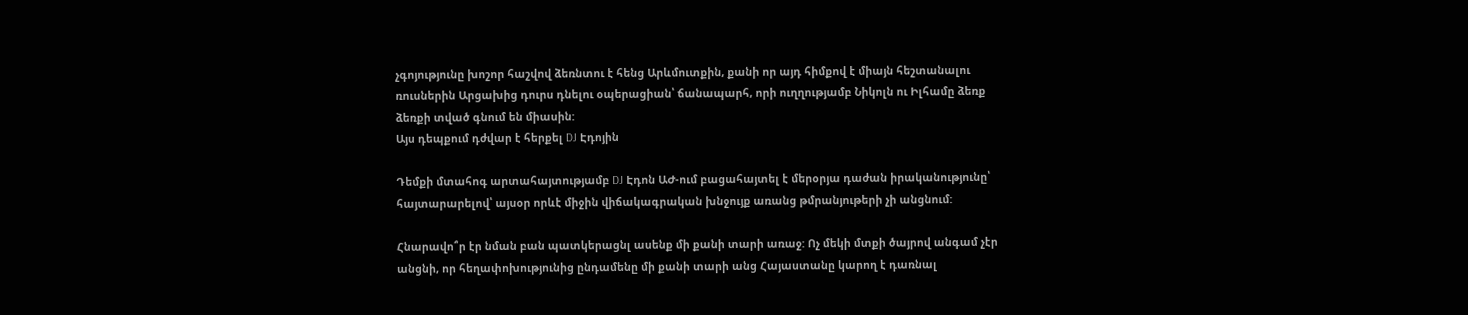չգոյությունը խոշոր հաշվով ձեռնտու է հենց Արևմուտքին, քանի որ այդ հիմքով է միայն հեշտանալու ռուսներին Արցախից դուրս դնելու օպերացիան՝ ճանապարհ, որի ուղղությամբ Նիկոլն ու Իլհամը ձեռք ձեռքի տված գնում են միասին:
Այս դեպքում դժվար է հերքել DJ Էդոյին

Դեմքի մտահոգ արտահայտությամբ DJ Էդոն ԱԺ-ում բացահայտել է մերօրյա դաժան իրականությունը՝ հայտարարելով՝ այսօր որևէ միջին վիճակագրական խնջույք առանց թմրանյութերի չի անցնում:

Հնարավո՞ր էր նման բան պատկերացնլ ասենք մի քանի տարի առաջ: Ոչ մեկի մտքի ծայրով անգամ չէր անցնի, որ հեղափոխությունից ընդամենը մի քանի տարի անց Հայաստանը կարող է դառնալ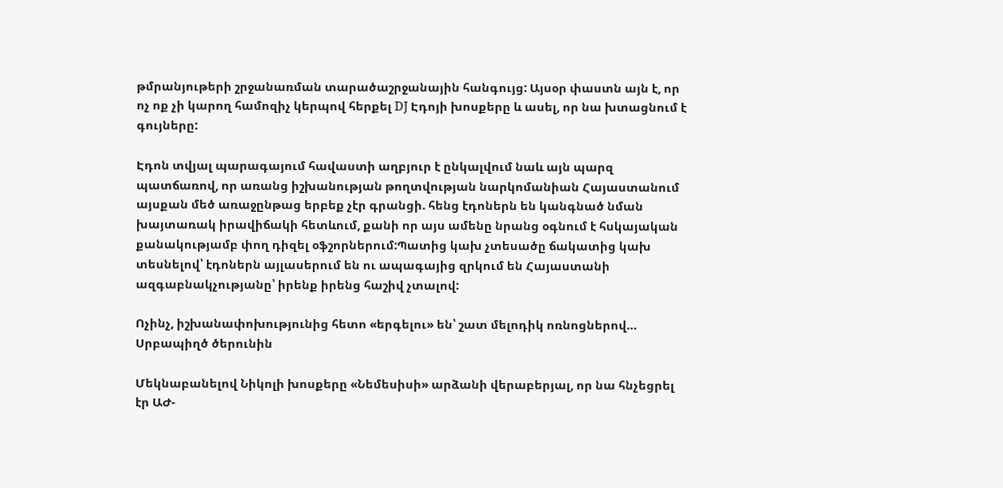թմրանյութերի շրջանառման տարածաշրջանային հանգույց: Այսօր փաստն այն է, որ ոչ ոք չի կարող համոզիչ կերպով հերքել DJ Էդոյի խոսքերը և ասել, որ նա խտացնում է գույները:

Էդոն տվյալ պարագայում հավաստի աղբյուր է ընկալվում նաև այն պարզ պատճառով, որ առանց իշխանության թողտվության նարկոմանիան Հայաստանում այսքան մեծ առաջընթաց երբեք չէր գրանցի. հենց էդոներն են կանգնած նման խայտառակ իրավիճակի հետևում, քանի որ այս ամենը նրանց օգնում է հսկայական քանակությամբ փող դիզել օֆշորներում:Պատից կախ չտեսածը ճակատից կախ տեսնելով՝ էդոներն այլասերում են ու ապագայից զրկում են Հայաստանի ազգաբնակչությանը՝ իրենք իրենց հաշիվ չտալով:

Ոչինչ, իշխանափոխությունից հետո «երգելու» են՝ շատ մելոդիկ ոռնոցներով…
Սրբապիղծ ծերունին

Մեկնաբանելով Նիկոլի խոսքերը «Նեմեսիսի» արձանի վերաբերյալ, որ նա հնչեցրել էր ԱԺ-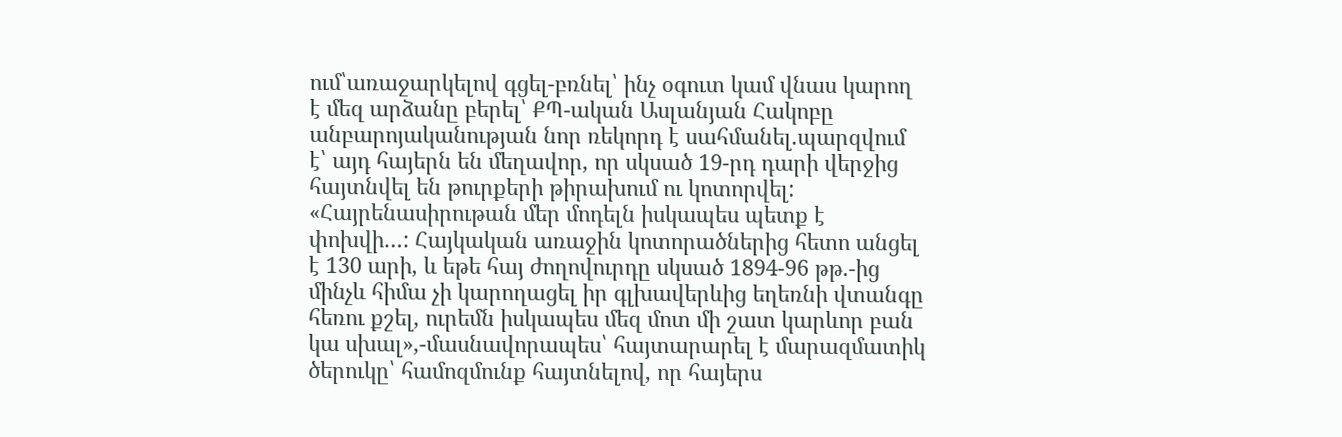ում՝առաջարկելով գցել-բռնել՝ ինչ օգուտ կամ վնաս կարող է մեզ արձանը բերել՝ ՔՊ-ական Ասլանյան Հակոբը անբարոյականության նոր ռեկորդ է սահմանել.պարզվում է՝ այդ հայերն են մեղավոր, որ սկսած 19-րդ դարի վերջից հայտնվել են թուրքերի թիրախում ու կոտորվել: «Հայրենասիրութան մեր մոդելն իսկապես պետք է փոխվի…: Հայկական առաջին կոտորածներից հետո անցել է 130 արի, և եթե հայ ժողովուրդը սկսած 1894-96 թթ.-ից մինչև հիմա չի կարողացել իր գլխավերևից եղեռնի վտանգը հեռու քշել, ուրեմն իսկապես մեզ մոտ մի շատ կարևոր բան կա սխալ»,-մասնավորապես՝ հայտարարել է մարազմատիկ ծերուկը՝ համոզմունք հայտնելով, որ հայերս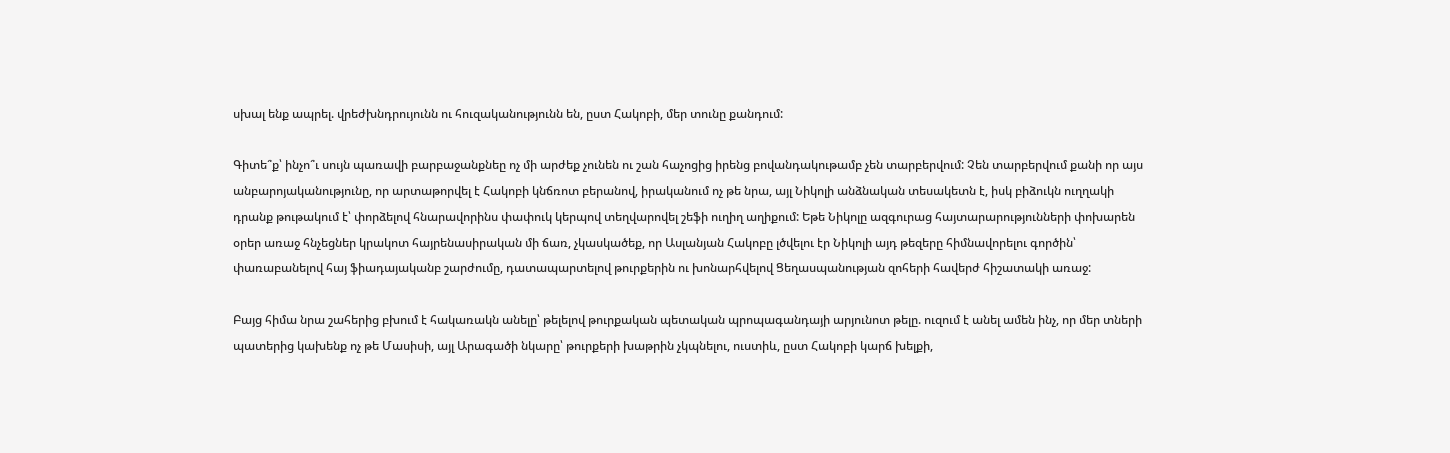սխալ ենք ապրել. վրեժխնդրույունն ու հուզականությունն են, ըստ Հակոբի, մեր տունը քանդում:

Գիտե՞ք՝ ինչո՞ւ սույն պառավի բարբաջանքնեը ոչ մի արժեք չունեն ու շան հաչոցից իրենց բովանդակութամբ չեն տարբերվում: Չեն տարբերվում քանի որ այս անբարոյականությունը, որ արտաթորվել է Հակոբի կնճռոտ բերանով, իրականում ոչ թե նրա, այլ Նիկոլի անձնական տեսակետն է, իսկ բիձուկն ուղղակի դրանք թութակում է՝ փորձելով հնարավորինս փափուկ կերպով տեղվարովել շեֆի ուղիղ աղիքում: Եթե Նիկոլը ազգուրաց հայտարարությունների փոխարեն օրեր առաջ հնչեցներ կրակոտ հայրենասիրական մի ճառ, չկասկածեք, որ Ասլանյան Հակոբը լծվելու էր Նիկոլի այդ թեզերը հիմնավորելու գործին՝ փառաբանելով հայ ֆիադայականբ շարժումը, դատապարտելով թուրքերին ու խոնարհվելով Ցեղասպանության զոհերի հավերժ հիշատակի առաջ:

Բայց հիմա նրա շահերից բխում է հակառակն անելը՝ թելելով թուրքական պետական պրոպագանդայի արյունոտ թելը. ուզում է անել ամեն ինչ, որ մեր տների պատերից կախենք ոչ թե Մասիսի, այլ Արագածի նկարը՝ թուրքերի խաթրին չկպնելու, ուստիև, ըստ Հակոբի կարճ խելքի,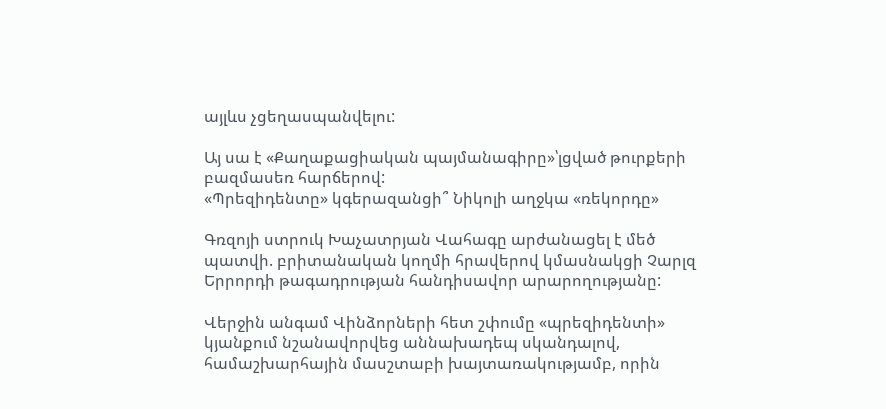այլևս չցեղասպանվելու:

Այ սա է «Քաղաքացիական պայմանագիրը»՝լցված թուրքերի բազմասեռ հարճերով:
«Պրեզիդենտը» կգերազանցի՞ Նիկոլի աղջկա «ռեկորդը»

Գռզոյի ստրուկ Խաչատրյան Վահագը արժանացել է մեծ պատվի. բրիտանական կողմի հրավերով կմասնակցի Չարլզ Երրորդի թագադրության հանդիսավոր արարողությանը:

Վերջին անգամ Վինձորների հետ շփումը «պրեզիդենտի» կյանքում նշանավորվեց աննախադեպ սկանդալով, համաշխարհային մասշտաբի խայտառակությամբ, որին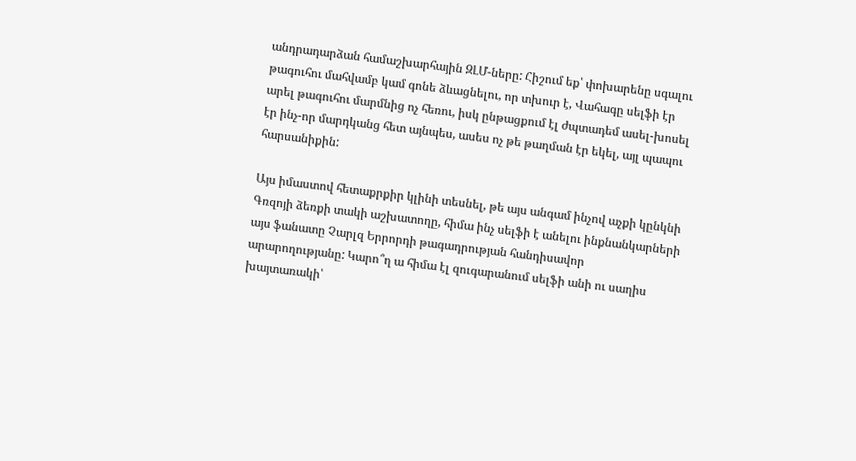անդրադարձան համաշխարհային ԶԼՄ-ները: Հիշում եք՝ փոխարենը սգալու թագուհու մահվամբ կամ գոնե ձևացնելու, որ տխուր է, Վահագը սելֆի էր արել թագուհու մարմնից ոչ հեռու, իսկ ընթացքում էլ ժպտադեմ ասել-խոսել էր ինչ-որ մարդկանց հետ այնպես, ասես ոչ թե թաղման էր եկել, այլ պապու հարսանիքին:

Այս իմաստով հետաքրքիր կլինի տեսնել, թե այս անգամ ինչով աչքի կընկնի Գռզոյի ձեռքի տակի աշխատողը, հիմա ինչ սելֆի է անելու ինքնանկարների այս ֆանատը Չարլզ Երրորդի թագադրության հանդիսավոր արարողությանը: Կարո՞ղ ա հիմա էլ զուգարանում սելֆի անի ու սաղիս խայտառակի՝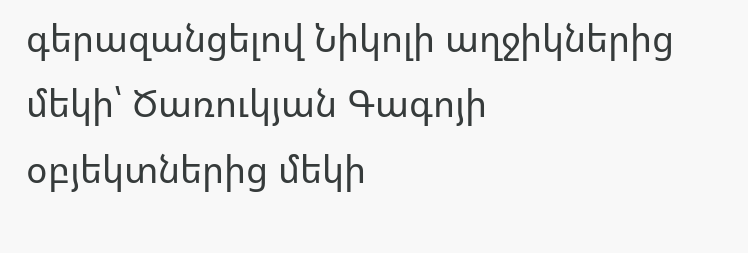գերազանցելով Նիկոլի աղջիկներից մեկի՝ Ծառուկյան Գագոյի օբյեկտներից մեկի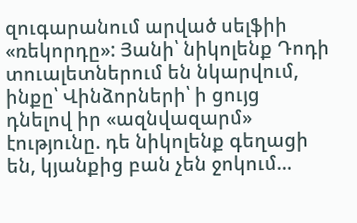զուգարանում արված սելֆիի «ռեկորդը»: Յանի՝ նիկոլենք Դոդի տուալետներում են նկարվում, ինքը՝ Վինձորների՝ ի ցույց դնելով իր «ազնվազարմ» էությունը. դե նիկոլենք գեղացի են, կյանքից բան չեն ջոկում…